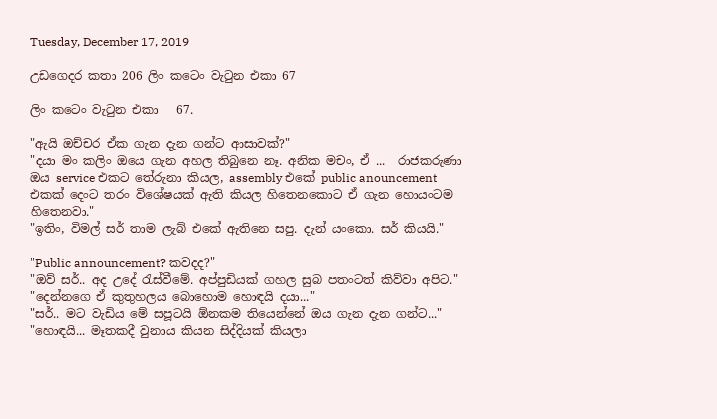Tuesday, December 17, 2019

උඩගෙදර කතා 206 ලිං කටෙං වැටුන එකා 67

ලිං කටෙං වැටුන එකා   67.

"ඇයි ඔච්චර ඒක ගැන දැන ගන්ට ආසාවක්?"
"දයා මං කලිං ඔයෙ ගැන අහල තිබුනෙ නෑ. අනික මචං, ඒ ...  රාජකරුණා ඔය service එකට තේරුනා කියල, assembly එකේ public anouncement එකක් දෙංට තරං විශේෂයක් ඇති කියල හිතෙනකොට ඒ ගැන හොයංටම හිතෙනවා."
"ඉතිං, විමල් සර් තාම ලැබ් එකේ ඇතිනෙ සපු. දැන් යංකො. සර් කියයි."

"Public announcement? කවදද?"
"ඔව් සර්.. අද උදේ රැස්වීමේ. අප්පුඩියක් ගහල සුබ පතංටත් කිව්වා අපිට."
"දෙන්නගෙ ඒ කුතුහලය බොහොම හොඳයි දයා..."
"සර්.. මට වැඩිය මේ සපූටයි ඕනකම තියෙන්නේ ඔය ගැන දැන ගන්ට..."
"හොඳයි... මෑතකදී වුනාය කියන සිද්දියක් කියලා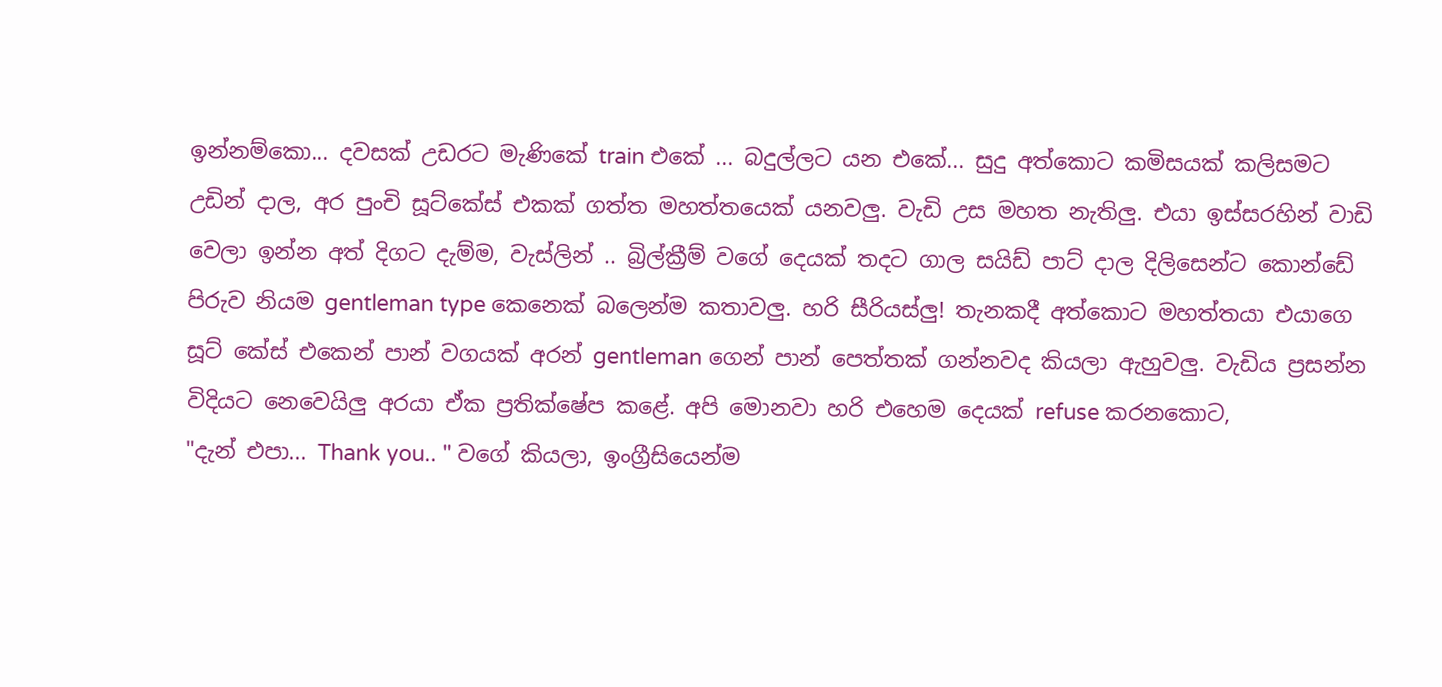ඉන්නම්කො... දවසක් උඩරට මැණිකේ train එකේ ... බදුල්ලට යන එකේ... සුදු අත්කොට කමිසයක් කලිසමට උඩින් දාල, අර පුංචි සූට්කේස් එකක් ගත්ත මහත්තයෙක් යනවලු. වැඩි උස මහත නැතිලු. එයා ඉස්සරහින් වාඩි වෙලා ඉන්න අත් දිගට දැම්ම, වැස්ලින් .. බ්‍රිල්ක්‍රීම් වගේ දෙයක් තදට ගාල සයිඩ් පාට් දාල දිලිසෙන්ට කොන්ඩේ පිරුව නියම gentleman type කෙනෙක් බලෙන්ම කතාවලු. හරි සීරියස්ලු! තැනකදී අත්කොට මහත්තයා එයාගෙ සූට් කේස් එකෙන් පාන් වගයක් අරන් gentleman ගෙන් පාන් පෙත්තක් ගන්නවද කියලා ඇහුවලු. වැඩිය ප්‍රසන්න විදියට නෙවෙයිලු අරයා ඒක ප්‍රතික්ෂේප කළේ. අපි මොනවා හරි එහෙම දෙයක් refuse කරනකොට,
"දැන් එපා... Thank you.. " වගේ කියලා, ඉංග්‍රීසියෙන්ම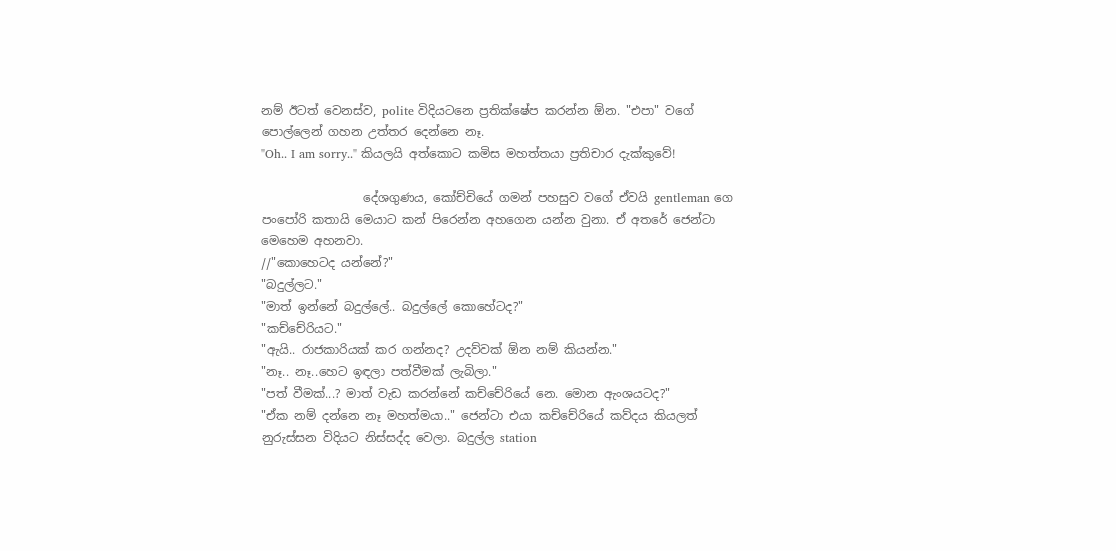නම් ඊටත් වෙනස්ව, polite විදියටනෙ ප්‍රතික්ෂේප කරන්න ඕන. "එපා" වගේ පොල්ලෙන් ගහන උත්තර දෙන්නෙ නෑ.
"Oh.. I am sorry.." කියලයි අත්කොට කමිස මහත්තයා ප්‍රතිචාර දැක්කුවේ!

                 දේශගුණය, කෝච්චියේ ගමන් පහසුව වගේ ඒවයි gentleman ගෙ පංපෝරි කතායි මෙයාට කන් පිරෙන්න අහගෙන යන්න වුනා. ඒ අතරේ ජෙන්ටා මෙහෙම අහනවා.
//"කොහෙටද යන්නේ?"
"බදුල්ලට."
"මාත් ඉන්නේ බදුල්ලේ.. බදුල්ලේ කොහේටද?"
"කච්චේරියට."
"ඇයි.. රාජකාරියක් කර ගන්නද? උදව්වක් ඕන නම් කියන්න."
"නෑ.. නෑ..හෙට ඉඳලා පත්වීමක් ලැබිලා."
"පත් වීමක්...? මාත් වැඩ කරන්නේ කච්චේරියේ නෙ. මොන ඇංශයටද?"
"ඒක නම් දන්නෙ නෑ මහත්මයා.." ජෙන්ටා එයා කච්චේරියේ කව්ද‍ය කියලත් නුරුස්සන විදියට නිස්සද්ද වෙලා. බදුල්ල station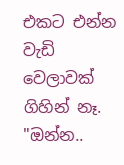එකට එන්න වැඩි වෙලාවක් ගිහින් නෑ.
"ඔන්න..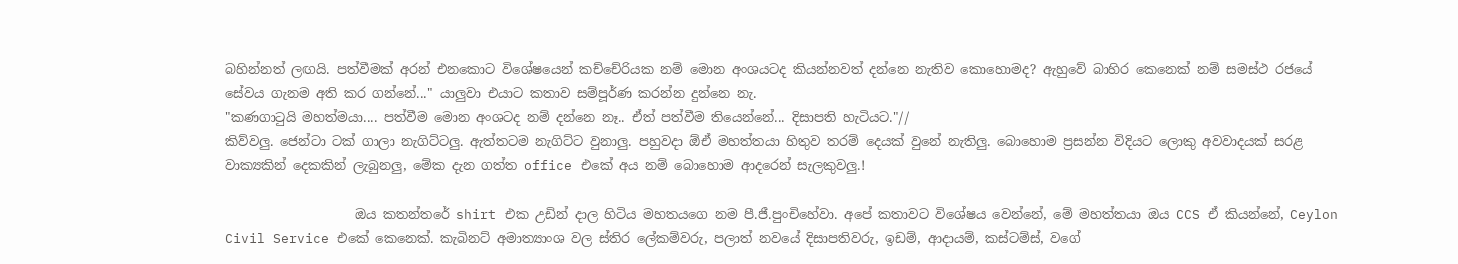බහින්නත් ලඟයි. පත්වීමක් අරන් එනකොට විශේෂයෙන් කච්චේරියක නම් මොන අංශයටද කියන්නවත් දන්නෙ නැතිව කොහොමද? ඇහුවේ බාහිර කෙනෙක් නම් සමස්ථ රජයේ සේවය ගැනම අති කර ගන්නේ..." යාලුවා එයාට කතාව සම්පූර්ණ කරන්න දුන්නෙ නැ.
"කණගාටුයි මහත්මයා.... පත්වීම මොන අංශටද නම් දන්නෙ නෑ.. ඒත් පත්වීම තියෙන්නේ... දිසාපති හැටියට."//
කිව්වලු. ජෙන්ටා ටක් ගාලා නැගිට්ටලු. ඇත්තටම නැගිට්ට වුනාලු. පහුවදා ඕඒ මහත්තයා හිතුව තරම් දෙයක් වුනේ නැතිලු. බොහොම ප්‍රසන්න විදියට ලොකු අවවාදයක් සරළ වාක්‍යකින් දෙකකින් ලැබුනලු, මේක දැන ගත්ත office එකේ අය නම් බොහොම ආදරෙන් සැලකුවලු.!

                    ඔය කතන්තරේ shirt එක උඩින් දාල හිටිය මහතයගෙ නම පී.ජී.පුංචිහේවා. අපේ කතාවට විශේෂය වෙන්නේ, මේ මහත්තයා ඔය CCS ඒ කියන්නේ, Ceylon Civil Service එකේ කෙනෙක්. කැබිනට් අමාත්‍යාංශ වල ස්තිර ලේකම්වරු, පලාත් නවයේ දිසාපතිවරු, ඉඩම්, ආදායම්, කස්ටම්ස්, වගේ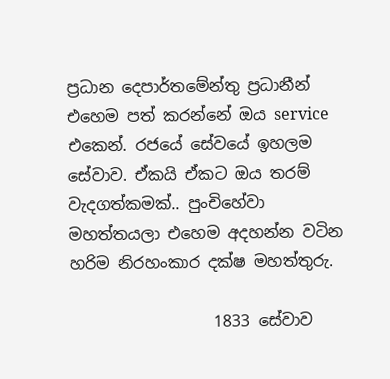ප්‍රධාන දෙපාර්තමේන්තු ප්‍රධානීන් එහෙම පත් කරන්නේ ඔය service එකෙන්. රජයේ සේවයේ ඉහලම සේවාව. ඒකයි ඒකට ඔය තරම් වැදගත්කමක්.. පුංචිහේවා මහත්තයලා එහෙම අදහන්න වටින හරිම නිරහංකාර දක්ෂ මහත්තුරු.

                  1833 සේවාව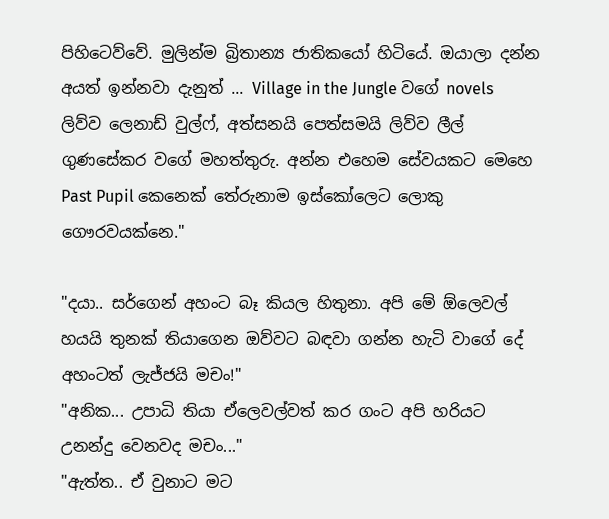පිහිටෙව්වේ. මුලින්ම බ්‍රිතාන්‍ය ජාතිකයෝ හිටියේ. ඔයාලා දන්න අයත් ඉන්නවා දැනුත් ... Village in the Jungle වගේ novels ලිව්ව ලෙනාඩ් වුල්ෆ්, අත්සනයි පෙත්සමයි ලිව්ව ලීල් ගුණසේකර වගේ මහත්තුරු. අන්න එහෙම සේවයකට මෙහෙ Past Pupil කෙනෙක් තේරුනාම ඉස්කෝලෙට ලොකු ගෞරවයක්නෙ."

"දයා.. සර්ගෙන් අහංට බෑ කියල හිතුනා. අපි මේ ඕලෙවල් හයයි තුනක් තියාගෙන ඔව්වට බඳවා ගන්න හැටි වාගේ දේ අහංටත් ලැජ්ජයි මචං!"
"අනික... උපාධි තියා ඒලෙවල්වත් කර ගංට අපි හරියට උනන්දු වෙනවද මචං..."
"ඇත්ත.. ඒ වුනාට මට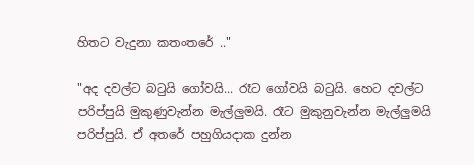හිතට වැදුනා කතංතරේ .."

"අද දවල්ට බටුයි ගෝවයි... රෑට ගෝවයි බටුයි. හෙට දවල්ට පරිප්පුයි මුකුණුවැන්න මැල්ලුමයි. රෑට මුකුනුවැන්න මැල්ලුමයි පරිප්පුයි. ඒ අතරේ පහුගියදාක දුන්න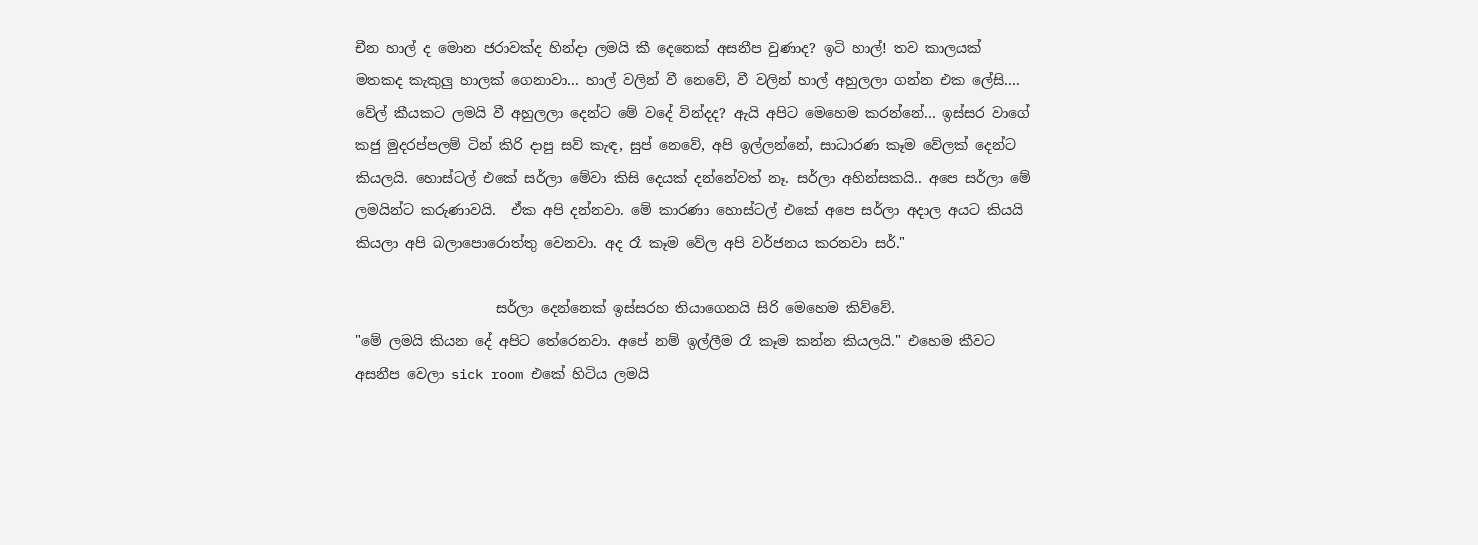චීන හාල් ද මොන ජරාවක්ද හින්දා ලමයි කී දෙනෙක් අසනීප වුණාද? ඉටි හාල්! තව කාලයක් මතකද කැකුලු හාලක් ගෙනාවා... හාල් වලින් වී නෙවේ, වී වලින් හාල් අහුලලා ගන්න එක ලේසි.... වේල් කීයකට ලමයි වී අහුලලා දෙන්ට මේ වදේ වින්දද? ඇයි අපිට මෙහෙම කරන්නේ... ඉස්සර වාගේ කජු මුදරප්පලම් ටින් කිරි දාපු සව් කැඳ, සුප් නෙවේ, අපි ඉල්ලන්නේ, සාධාරණ කෑම වේලක් දෙන්ට කියලයි. හොස්ටල් එකේ සර්ලා මේවා කිසි දෙයක් දන්නේවත් නෑ. සර්ලා අහින්සකයි.. අපෙ සර්ලා මේ ලමයින්ට කරුණාවයි.  ඒක අපි දන්නවා. මේ කාරණා හොස්ටල් එකේ අපෙ සර්ලා අදාල අයට කියයි කියලා අපි බලාපොරොත්තු වෙනවා. අද රෑ කෑම වේල අපි වර්ජනය කරනවා සර්."

                    සර්ලා දෙන්නෙක් ඉස්සරහ තියාගෙනයි සිරි මෙහෙම කිව්වේ.
"මේ ලමයි කියන දේ අපිට තේරෙනවා. අපේ නම් ඉල්ලීම රෑ කෑම කන්න කියලයි." එහෙම කීවට අසනීප වෙලා sick room එකේ හිටිය ලමයි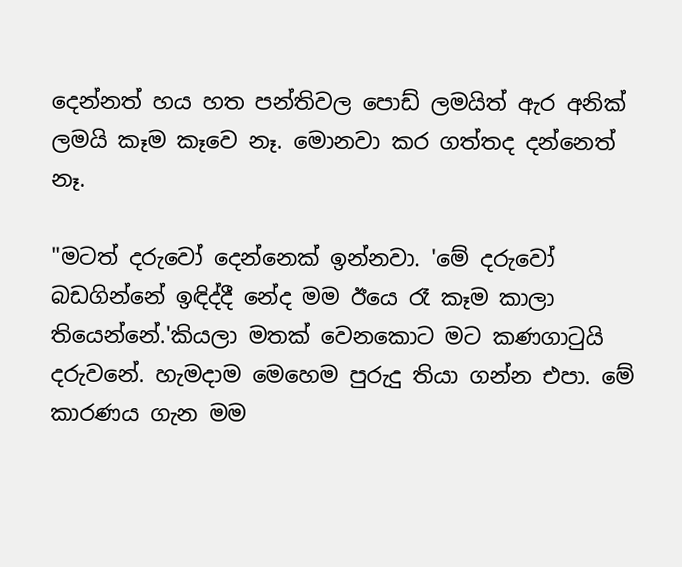දෙන්නත් හය හත පන්තිවල පොඩ් ලමයිත් ඇර අනික් ලමයි කෑම කෑවෙ නෑ. මොනවා කර ගත්තද දන්නෙත් නෑ.

"මටත් දරුවෝ දෙන්නෙක් ඉන්නවා. 'මේ දරුවෝ බඩගින්නේ ඉඳිද්දී නේද මම ඊයෙ රෑ කෑම කාලා තියෙන්නේ.'කියලා මතක් වෙනකොට මට කණගාටුයි දරුවනේ. හැමදාම මෙහෙම පුරුදු තියා ගන්න එපා. මේ කාරණය ගැන මම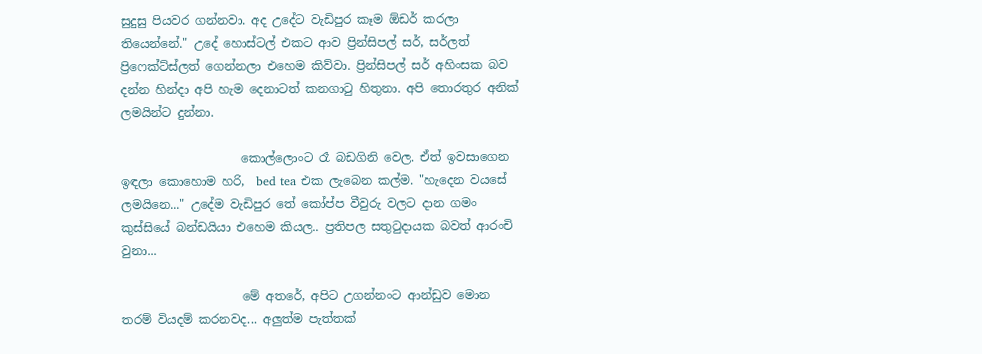සුදුසු පියවර ගන්නවා. අද උදේට වැඩිපුර කෑම ඕඩර් කරලා තියෙන්නේ." උදේ හොස්ටල් එකට ආව ප්‍රින්සිපල් සර්, සර්ලත් ප්‍රිෆෙක්ට්ස්ලත් ගෙන්නලා එහෙම කිව්වා. ප්‍රින්සිපල් සර් අහිංසක බව දන්න හින්දා අපි හැම දෙනාටත් කනගාටු හිතුනා. අපි තොරතුර අනික් ලමයින්ට දුන්නා.

                    කොල්ලොංට රෑ බඩගිනි වෙල. ඒත් ඉවසාගෙන ඉඳලා කොහොම හරි,  bed tea එක ලැබෙන කල්ම. "හැදෙන වයසේ ලමයිනෙ..." උදේම වැඩිපුර තේ කෝප්ප වීවුරු වලට දාන ගමං කුස්සියේ බන්ඩයියා එහෙම කියල.. ප්‍රතිපල සතුටුදායක බවත් ආරංචි වුනා...

                    මේ අතරේ, අපිට උගන්නංට ආන්ඩුව මොන තරම් වියදම් කරනවද... අලුත්ම පැත්තක්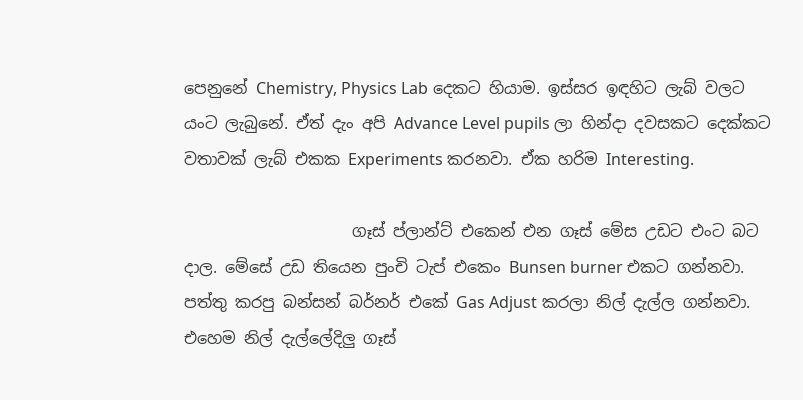පෙනුනේ Chemistry, Physics Lab දෙකට හියාම. ඉස්සර ඉඳහිට ලැබ් වලට යංට ලැබුනේ. ඒත් දැං අපි Advance Level pupils ලා හින්දා දවසකට දෙක්කට වතාවක් ලැබ් එකක Experiments කරනවා. ඒක හරිම Interesting.

                     ගෑස් ප්ලාන්ට් එකෙන් එන ගෑස් මේස උඩට එංට බට දාල. මේසේ උඩ තියෙන පුංචි ටැප් එකෙං Bunsen burner එකට ගන්නවා. පත්තු කරපු බන්සන් බර්නර් එකේ Gas Adjust කරලා නිල් දැල්ල ගන්නවා. එහෙම නිල් දැල්ලේදිලු ගෑස්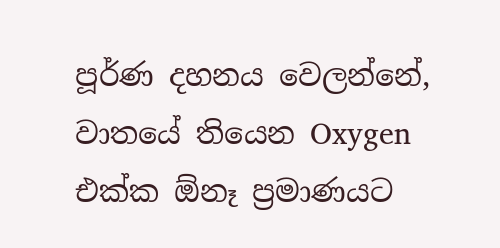පූර්ණ දහනය වෙලන්නේ, වාතයේ තියෙන Oxygen එක්ක ඕනෑ ප්‍රමාණයට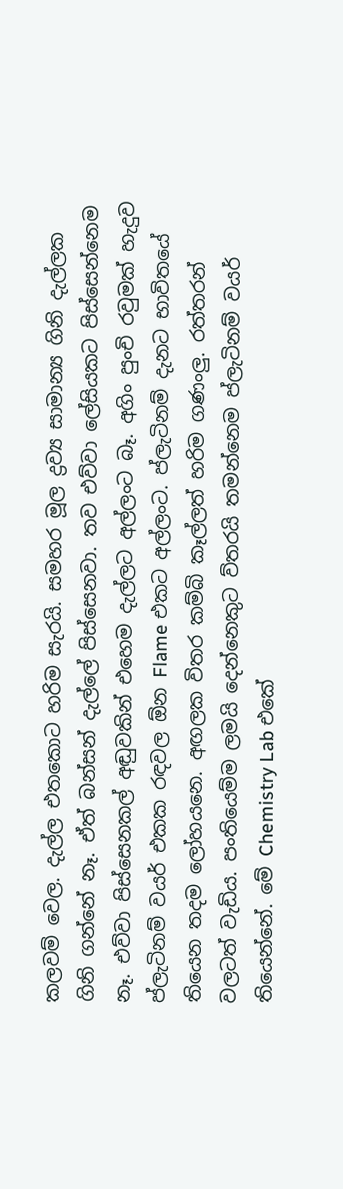කලවම් වෙල. දැල්ල එතකොට හරිම සැරයි. සමහර මූල ද්‍රව්‍ය සාමාන්‍ය ගිනි දැල්ලක ගිනි ගන්නේ නෑ. ඒත් බන්සන් දැල්ලේ පිස්සෙනවා. තව එව්වා ලේසියකට පිස්සෙන්නෙම නෑ. එව්වා පිස්සෙනකල් අඬුවකින් එහෙම දැල්ලට අල්ලංට බෑ. අගිං පුංචි රවුමක් හැදුව ප්ලැටිනම් වයර් එකක රඳවල ඕන Flame එකට අල්ලංට. ප්ලැටිනම් දැනට භාවිතයේ තියෙන තදම ලෝහයනෙ. අඟලක විතර කම්බි කෑල්ලත් හරිම ගණංලු. රත්තරන් වලටත් වැඩිය. පංතියෙම්ම ලමයි දෙන්නෙකුට ව්තරයි තමන්නෙම ප්ලැටිනම් වයර් තියෙන්නේ. මේ Chemistry Lab එකේ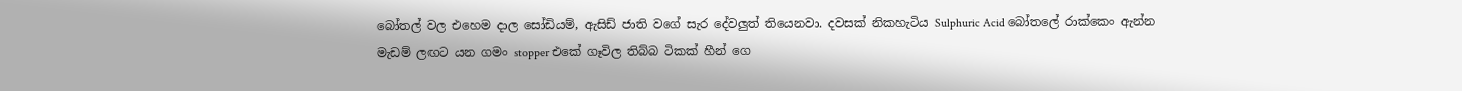බෝතල් වල එහෙම දාල සෝඩියම්, ඇසිඩ් ජාති වගේ සැර දේවලුත් තියෙනවා. දවසක් නිකහැටිය Sulphuric Acid බෝතලේ රාක්කෙං ඇන්න මැඩම් ලඟට යන ගමං stopper එකේ ගෑවිල තිබ්බ ටිකක් හීන් ගෙ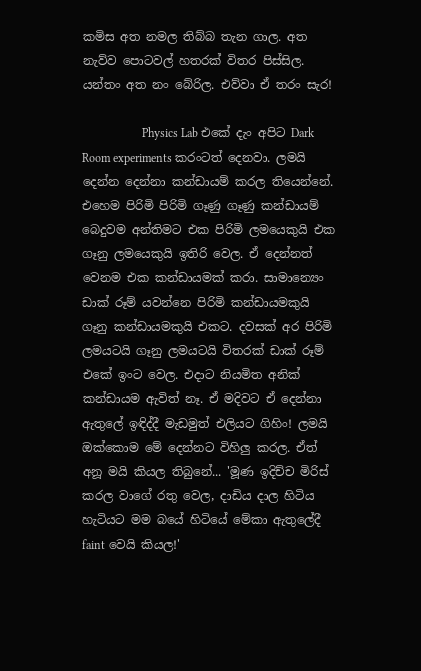කමිස අත නමල තිබ්බ තැන ගාල. අත නැව්ව පොටවල් හතරක් විතර පිස්සිල. යන්තං අත නං බේරිල. එව්වා ඒ තරං සැර!

                    Physics Lab එකේ දැං අපිට Dark Room experiments කරංටත් දෙනවා. ලමයි දෙන්න දෙන්නා කන්ඩායම් කරල තියෙන්නේ. එහෙම පිරිමි පිරිමි ගෑණු ගෑණු කන්ඩායම් බෙදුවම අන්තිමට එක පිරිමි ලමයෙකුයි එක ගෑනු ලමයෙකුයි ඉතිරි වෙල. ඒ දෙන්නත් වෙනම එක කන්ඩායමක් කරා. සාමාන්‍යෙං ඩාක් රූම් යවන්නෙ පිරිමි කන්ඩායමකුයි ගෑනු කන්ඩායමකුයි එකට. දවසක් අර පිරිමි ලමයටයි ගෑනු ලමයටයි විතරක් ඩාක් රූම් එකේ ඉංට වෙල. එදාට නියමිත අනික් කන්ඩායම ඇවිත් නෑ. ඒ මදිවට ඒ දෙන්නා ඇතුලේ ඉඳිද්දී මැඩමුත් එලියට ගිහිං! ලමයි ඔක්කොම මේ දෙන්නට විහිලු කරල. ඒත් අනූ මයි කියල තිබුනේ... 'මූණ ඉදිච්ච මිරිස් කරල වාගේ රතු වෙල, දාඩිය දාල හිටිය හැටියට මම බයේ හිටියේ මේකා ඇතුලේදී faint වෙයි කියල!'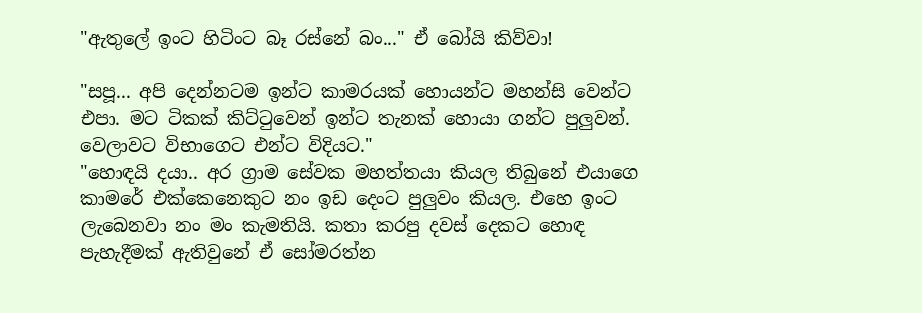"ඇතුලේ ඉංට හිටිංට බෑ රස්නේ බං..." ඒ බෝයි කිව්වා!

"සපූ... අපි දෙන්නටම ඉන්ට කාමරයක් හොයන්ට මහන්සි වෙන්ට එපා. මට ටිකක් කිට්ටුවෙන් ඉන්ට තැනක් හොයා ගන්ට පුලුවන්. වෙලාවට විභාගෙට එන්ට විදියට."
"හොඳයි දයා.. අර ග්‍රාම සේවක මහත්තයා කියල තිබුනේ එයාගෙ කාමරේ එක්කෙනෙකුට නං ඉඩ දෙංට පුලුවං කියල. එහෙ ඉංට ලැබෙනවා නං මං කැමතියි. කතා කරපු දවස් දෙකට හොඳ පැහැදීමක් ඇතිවුනේ ඒ සෝමරත්න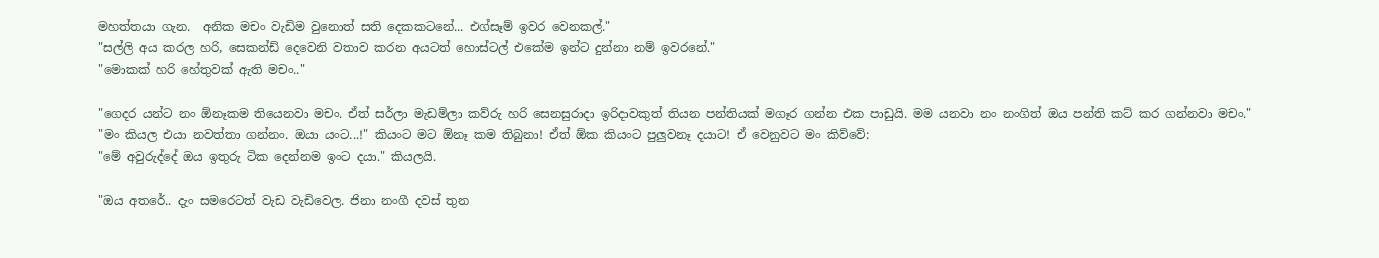මහත්තයා ගැන.  අනික මචං වැඩිම වුනොත් සති දෙකකටනේ... එග්සෑම් ඉවර වෙනකල්."
"සල්ලි අය කරල හරි, සෙකන්ඩ් දෙවෙනි වතාව කරන අයටත් හොස්ටල් එකේම ඉන්ට දුන්නා නම් ඉවරනේ."
"මොකක් හරි හේතුවක් ඇති මචං.."

"ගෙදර යන්ට නං ඕනෑකම තියෙනවා මචං. ඒත් සර්ලා මැඩම්ලා කව්රු හරි සෙනසුරාදා ඉරිදාවකුත් තියන පන්තියක් මගෑර ගන්න එක පාඩුයි. මම යනවා නං නංගිත් ඔය පන්ති කට් කර ගන්නවා මචං."
"මං කියල එයා නවත්තා ගන්නං. ඔයා යංට...!" කියංට මට ඕනෑ කම තිබුනා! ඒත් ඕක කියංට පුලුවනෑ දයාට! ඒ වෙනුවට මං කිව්වේ:
"මේ අවුරුද්දේ ඔය ඉතුරු ටික දෙන්නම ඉංට දයා." කියලයි.

"ඔය අතරේ.. දැං සමරෙටත් වැඩ වැඩිවෙල. ජිනා නංගී දවස් තුන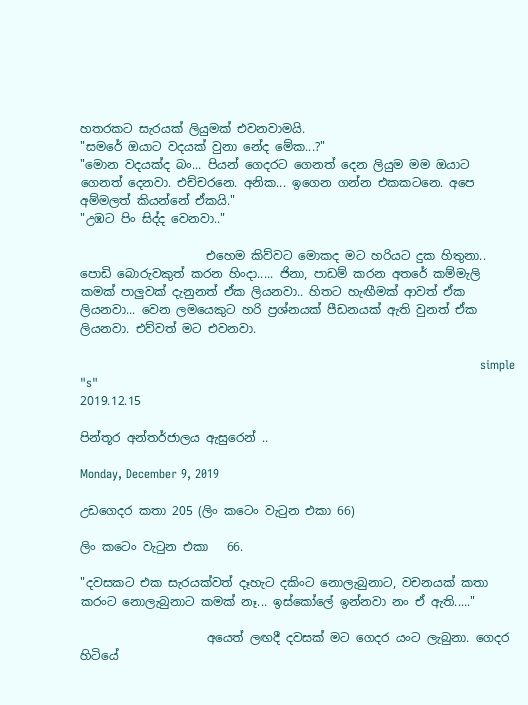හතරකට සැරයක් ලියුමක් එවනවාමයි.
"සමරේ ඔයාට වදයක් වුනා නේද මේක...?"
"මොන වදයක්ද බං... පියන් ගෙදරට ගෙනත් දෙන ලියුම මම ඔයාට ගෙනත් දෙනවා. එච්චරනෙ. අනික... ඉගෙන ගන්න එකකටනෙ. අපෙ අම්මලත් කියන්නේ ඒකයි."
"උඹට පිං සිද්ද වෙනවා.."

                     එහෙම කිව්වට මොකද මට හරියට දුක හිතුනා.. පොඩි බොරුවකුත් කරන හිංදා..... ජිනා, පාඩම් කරන අතරේ කම්මැලි කමක් පාලුවක් දැනුනත් ඒක ලියනවා.. හිතට හැඟීමක් ආවත් ඒක ලියනවා... වෙන ලමයෙකුට හරි ප්‍රශ්නයක් පීඩනයක් ඇති වුනත් ඒක ලියනවා. එව්වත් මට එවනවා.

                                                                                                    simple "s"
2019.12.15

පින්තූර අන්තර්ජාලය ඇසුරෙන් ..

Monday, December 9, 2019

උඩගෙදර කතා 205 (ලිං කටෙං වැටුන එකා 66)

ලිං කටෙං වැටුන එකා   66.

"දවසකට එක සැරයක්වත් දෑහැට දකිංට නොලැබුනාට, වචනයක් කතා කරංට නොලැබුනාට කමක් නෑ... ඉස්කෝලේ ඉන්නවා නං ඒ ඇති....."

                     අයෙත් ලඟදී දවසක් මට ගෙදර යංට ලැබුනා. ගෙදර හිටියේ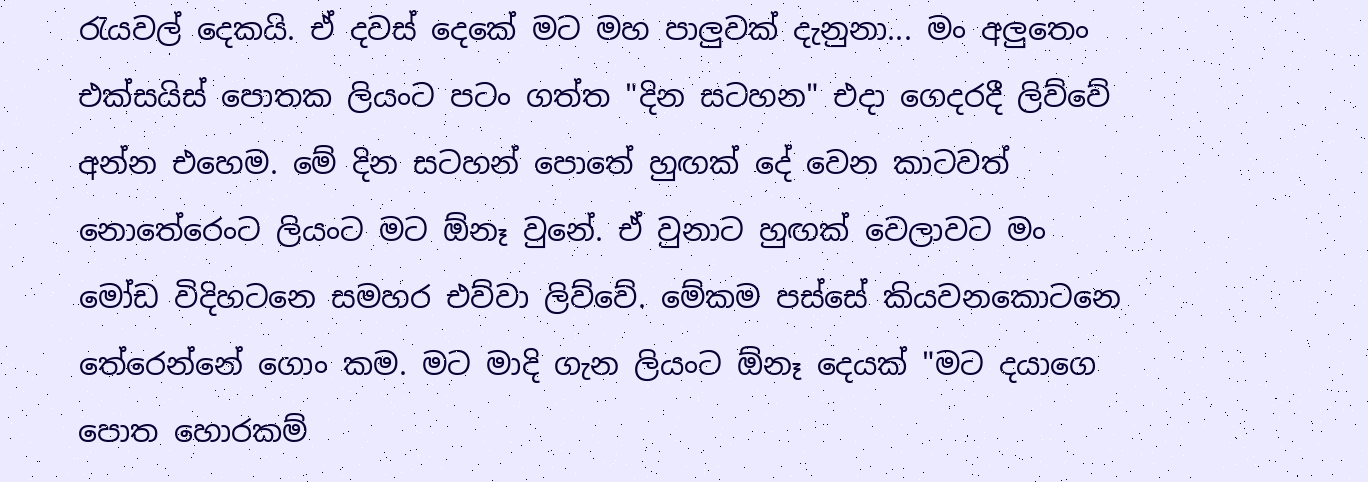රැයවල් දෙකයි. ඒ දවස් දෙකේ මට මහ පාලුවක් දැනුනා... මං අලුතෙං එක්සයිස් පොතක ලියංට පටං ගත්ත "දින සටහන" එදා ගෙදරදී ලිව්වේ අන්න එහෙම. මේ දින සටහන් පොතේ හුඟක් දේ වෙන කාටවත් නොතේරෙංට ලියංට මට ඕනෑ වුනේ. ඒ වුනාට හුඟක් වෙලාවට මං මෝඩ විදිහටනෙ සමහර එව්වා ලිව්වේ. මේකම පස්සේ කියවනකොටනෙ තේරෙන්නේ ගොං කම. මට මාදි ගැන ලියංට ඕනෑ දෙයක් "මට දයාගෙ පොත හොරකම්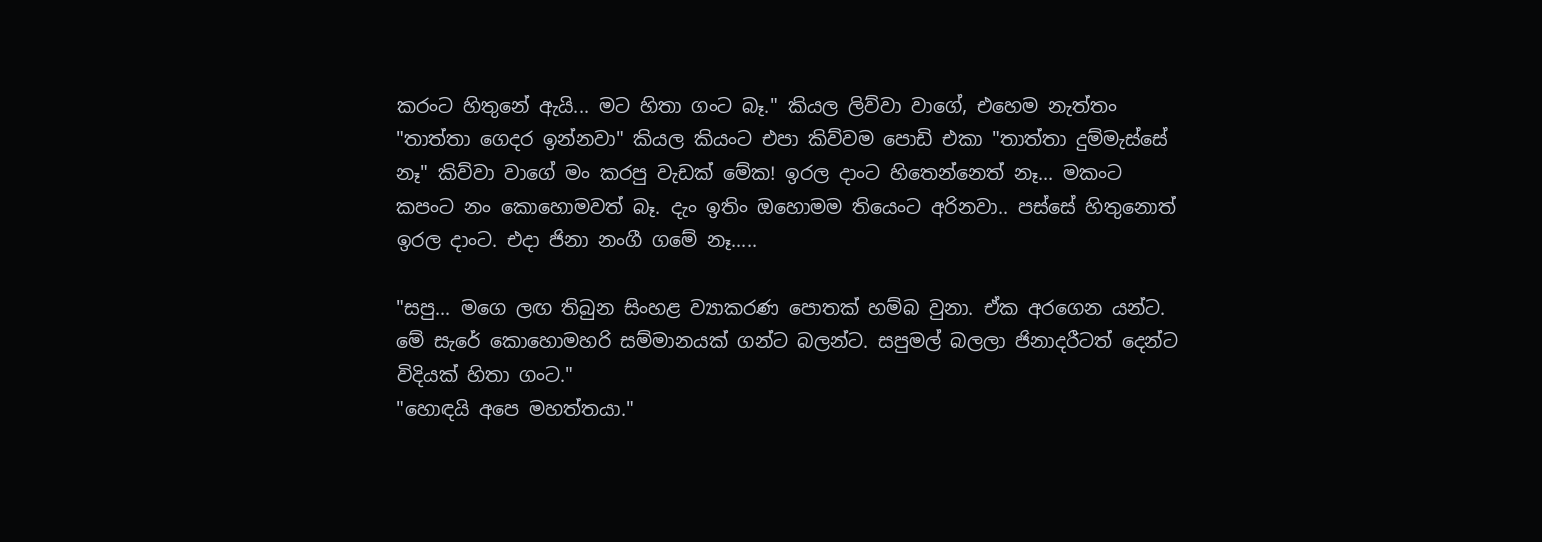කරංට හිතුනේ ඇයි... මට හිතා ගංට බෑ." කියල ලිව්වා වාගේ, එහෙම නැත්තං "තාත්තා ගෙදර ඉන්නවා" කියල කියංට එපා කිව්වම පොඩි එකා "තාත්තා දුම්මැස්සේ නෑ" කිව්වා වාගේ මං කරපු වැඩක් මේක! ඉරල දාංට හිතෙන්නෙත් නෑ... මකංට කපංට නං කොහොමවත් බෑ. දැං ඉතිං ඔහොමම තියෙංට අරිනවා.. පස්සේ හිතුනොත් ඉරල දාංට. එදා ජිනා නංගී ගමේ නෑ.....

"සපු... මගෙ ලඟ තිබුන සිංහළ ව්‍යාකරණ පොතක් හම්බ වුනා. ඒක අරගෙන යන්ට. මේ සැරේ කොහොමහරි සම්මානයක් ගන්ට බලන්ට. සපුමල් බලලා ජිනාදරීටත් දෙන්ට විදියක් හිතා ගංට."
"හොඳයි අපෙ මහත්තයා."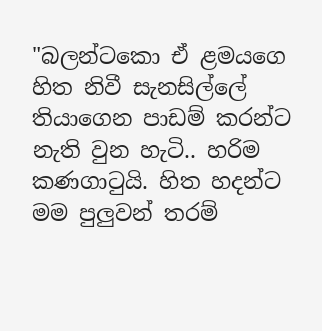"බලන්ටකො ඒ ළමයගෙ හිත නිවී සැනසිල්ලේ තියාගෙන පාඩම් කරන්ට නැති වුන හැටි.. හරිම කණගාටුයි. හිත හදන්ට මම පුලුවන් තරම්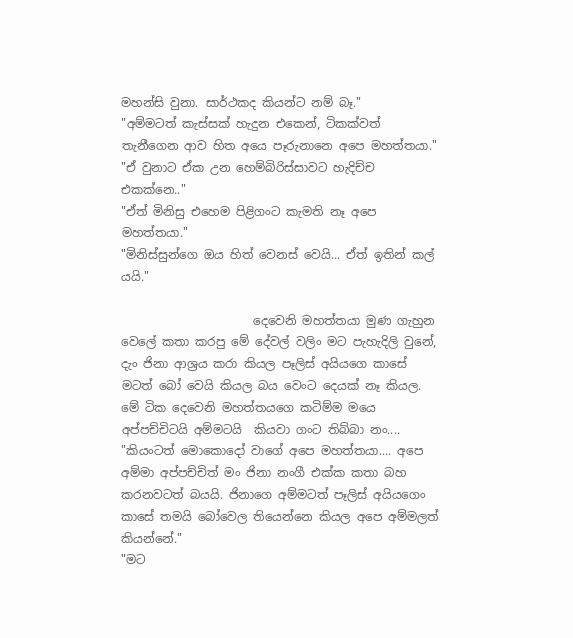මහන්සි වුනා. සාර්ථකද කියන්ට නම් බෑ."
"අම්මටත් කැස්සක් හැදුන එකෙන්, ටිකක්වත් තැනීගෙන ආව හිත අයෙ පෑරුනානෙ අපෙ මහත්තයා."
"ඒ වුනාට ඒක උන හෙම්බිරිස්සාවට හැදිච්ච එකක්නෙ.."
"ඒත් මිනිසු එහෙම පිළිගංට කැමති නෑ අපෙ මහත්තයා."
"මිනිස්සුන්ගෙ ඔය හිත් වෙනස් වෙයි... ඒත් ඉතින් කල් යයි."

                      දෙවෙනි මහත්තයා මුණ ගැහුන වෙලේ කතා කරපු මේ දේවල් වලිං මට පැහැදිලි වුනේ, දැං ජිනා ආශ්‍රය කරා කියල පෑලිස් අයියගෙ කාසේ මටත් බෝ වෙයි කියල බය වෙංට දෙයක් නෑ කියල. මේ ටික දෙවෙනි මහත්තයගෙ කටිම්ම මයෙ අප්පච්චිටයි අම්මටයි  කියවා ගංට තිබ්බා නං....
"කියංටත් මොකොදෝ වාගේ අපෙ මහත්තයා.... අපෙ අම්මා අප්පච්චිත් මං ජිනා නංගී එක්ක කතා බහ කරනවටත් බයයි. ජිනාගෙ අම්මටත් පෑලිස් අයියගෙං කාසේ තමයි බෝවෙල තියෙන්නෙ කියල අපෙ අම්මලත් කියන්නේ."
"මට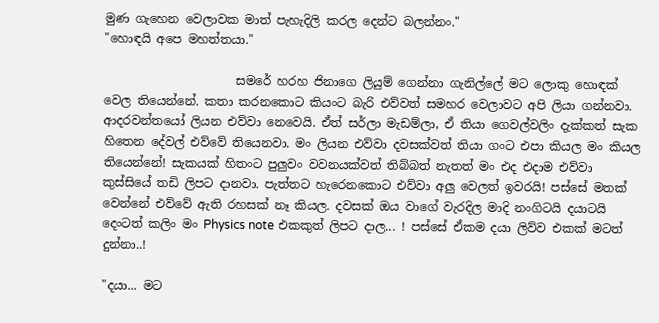මුණ ගැහෙන වෙලාවක මාත් පැහැදිලි කරල දෙන්ට බලන්නං."
"හොඳයි අපෙ මහත්තයා."

                      සමරේ හරහ ජිනාගෙ ලියුම් ගෙන්නා ගැනිල්ලේ මට ලොකු හොඳක් වෙල තියෙන්නේ. කතා කරනකොට කියංට බැරි එව්වත් සමහර වෙලාවට අපි ලියා ගන්නවා. ආදරවන්තයෝ ලියන එව්වා නෙවෙයි. ඒත් සර්ලා මැඩම්ලා, ඒ තියා ගෙවල්වලිං දැක්කත් සැක හිතෙන දේවල් එව්වේ තියෙනවා. මං ලියන එව්වා දවසක්වත් තියා ගංට එපා කියල මං කියල තියෙන්නේ! සැකයක් හිතංට පුලුවං වවනයක්වත් තිබ්බත් නැතත් මං එද එදාම එව්වා කුස්සියේ තඩි ලිපට දානවා. පැත්තට හැරෙනකොට එව්වා අලු වෙලත් ඉවරයි! පස්සේ මතක් වෙන්නේ එව්වේ ඇති රහසක් නෑ කියල. දවසක් ඔය වාගේ වැරදිල මාදි නංගිටයි දයාටයි දෙංටත් කලිං මං Physics note එකකුත් ලිපට දාල... ! පස්සේ ඒකම දයා ලිව්ව එකක් මටත් දුන්නා..!

"දයා... මට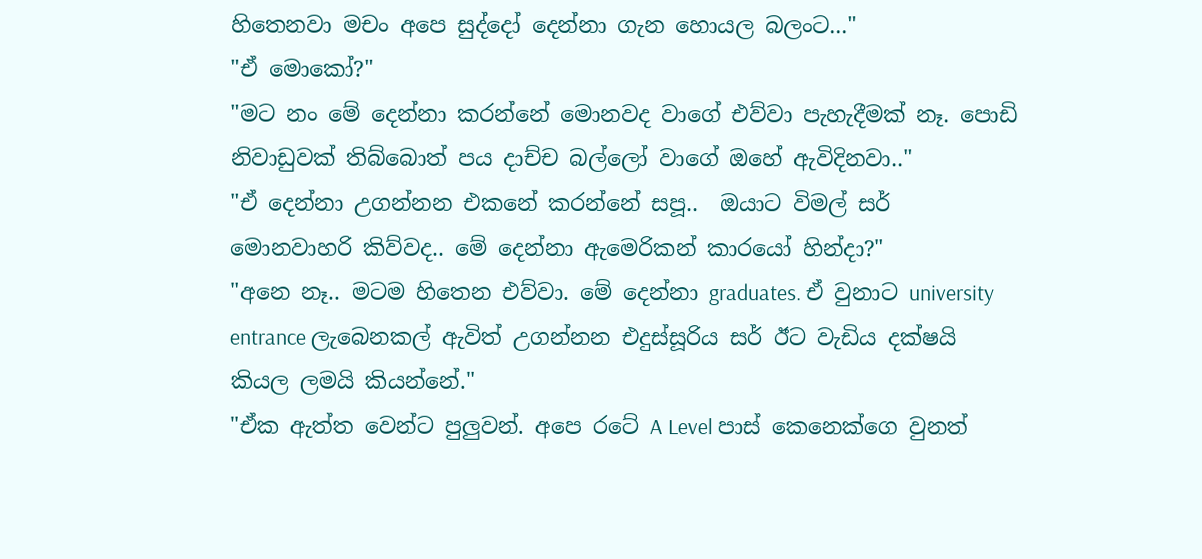හිතෙනවා මචං අපෙ සුද්දෝ දෙන්නා ගැන හොයල බලංට..."
"ඒ මොකෝ?"
"මට නං මේ දෙන්නා කරන්නේ මොනවද වාගේ එව්වා පැහැදීමක් නෑ. පොඩි නිවාඩුවක් තිබ්බොත් පය දාච්ච බල්ලෝ වාගේ ඔහේ ඇවිදිනවා.."
"ඒ දෙන්නා උගන්නන එකනේ කරන්නේ සපූ..  ඔයාට විමල් සර් මොනවාහරි කිව්වද.. මේ දෙන්නා ඇමෙරිකන් කාරයෝ හින්දා?"
"අනෙ නෑ.. මටම හිතෙන එව්වා. මේ දෙන්නා graduates. ඒ වුනාට university entrance ලැබෙනකල් ඇවිත් උගන්නන එදුස්සූරිය සර් ඊට වැඩිය දක්ෂයි කියල ලමයි කියන්නේ."
"ඒක ඇත්ත වෙන්ට පුලුවන්. අපෙ රටේ A Level පාස් කෙනෙක්ගෙ වුනත්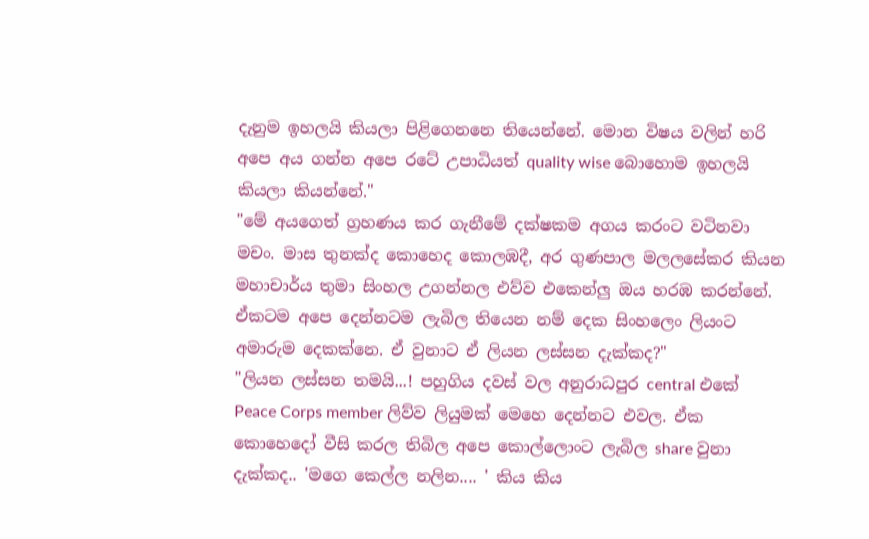දැනුම ඉහලයි කියලා පිළිගෙනනෙ තියෙන්නේ. මොන විෂය වලින් හරි අපෙ අය ගන්න අපෙ රටේ උපාධියත් quality wise බොහොම ඉහලයි කියලා කියන්නේ."
"මේ අයගෙත් ග්‍රහණය කර ගැනීමේ දක්ෂකම අගය කරංට වටිනවා මචං. මාස තුනක්ද කොහෙද කොලඹදී, අර ගුණපාල මලලසේකර කියන මහාචාර්ය තුමා සිංහල උගන්නල එව්ව එකෙන්ලු ඔය හරඹ කරන්නේ. ඒකටම අපෙ දෙන්නටම ලැබිල තියෙන නම් දෙක සිංහලෙං ලියංට අමාරුම දෙකක්නෙ. ඒ වුනාට ඒ ලියන ලස්සන දැක්කද?"
"ලියන ලස්සන තමයි...! පහුගිය දවස් වල අනුරාධපුර central එකේ Peace Corps member ලිව්ව ලියුමක් මෙහෙ දෙන්නට එවල. ඒක කොහෙදෝ වීසි කරල තිබිල අපෙ කොල්ලොංට ලැබිල share වුනා දැක්කද.. 'මගෙ කෙල්ල නලින.... ' කිය කිය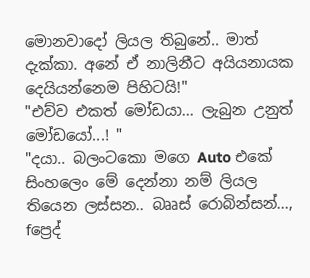මොනවාදෝ ලියල තිබුනේ.. මාත් දැක්කා. අනේ ඒ නාලිනීට අයියනායක දෙයියන්නෙම පිහිටයි!"
"එව්ව එකත් මෝඩයා... ලැබුන උනුත් මෝඩයෝ...! "
"දයා.. බලංටකො මගෙ Auto එකේ සිංහලෙං මේ දෙන්නා නම් ලියල තියෙන ලස්සන.. බෲස් රොබින්සන්..., fප්‍රෙද්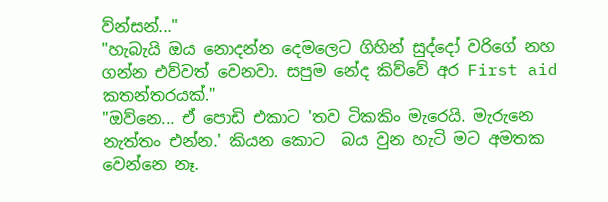ව්න්සන්..."
"හැබැයි ඔය නොදන්න දෙමලෙට ගිහින් සුද්දෝ වරිගේ නහ ගන්න එව්වත් වෙනවා. සපුම නේද කිව්වේ අර First aid කතන්තරයක්."
"ඔව්නෙ... ඒ පොඩි එකාට 'තව ටිකකිං මැරෙයි. මැරුනෙ නැත්තං එන්න.' කියන කොට  බය වුන හැටි මට අමතක වෙන්නෙ නෑ.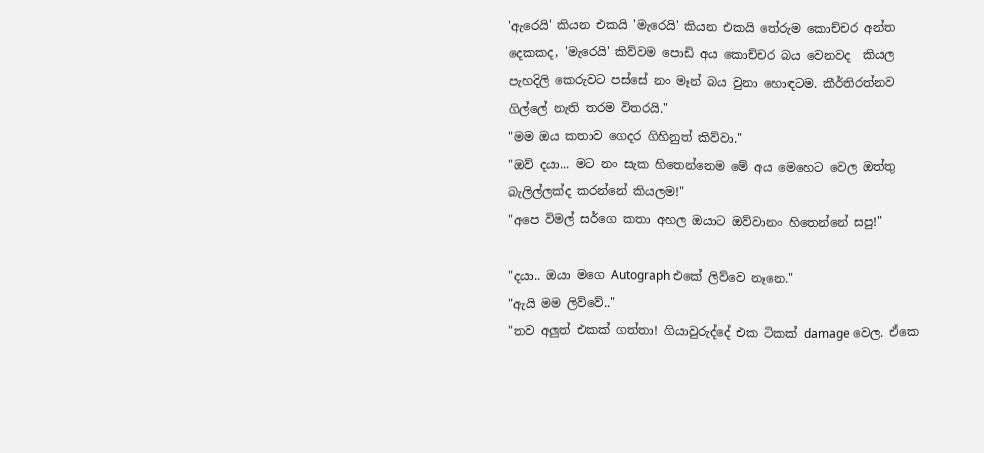'ඇරෙයි' කියන එකයි 'මැරෙයි' කියන එකයි තේරුම කොච්චර අන්ත දෙකකද, 'මැරෙයි' කිව්වම පොඩි අය කොච්චර බය වෙනවද  කියල පැහදිලි කෙරුවට පස්සේ නං මෑන් බය වුනා හොඳටම. කීර්තිරත්නව ගිල්ලේ නැති තරම විතරයි."
"මම ඔය කතාව ගෙදර ගිහිනුත් කිව්වා."
"ඔව් දයා... මට නං සැක හිතෙන්නෙම මේ අය මෙහෙට වෙල ඔත්තු බැලිල්ලක්ද කරන්නේ කියලම!"
"අපෙ විමල් සර්ගෙ කතා අහල ඔයාට ඔව්වානං හිතෙන්නේ සපු!"

"දයා.. ඔයා මගෙ Autograph එකේ ලිව්වෙ නෑනෙ."
"ඇයි මම ලිව්වේ.."
"තව අලුත් එකක් ගත්තා! ගියාවුරුද්දේ එක ටිකක් damage වෙල. ඒකෙ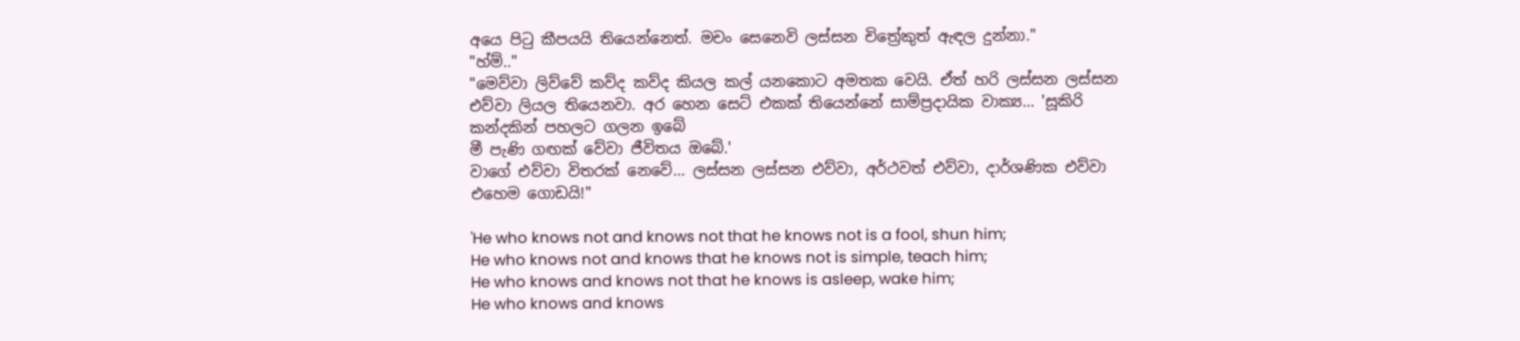අයෙ පිටු කීපයයි තියෙන්නෙත්. මචං සෙනෙවි ලස්සන චිත්‍රේකුත් ඇඳල දුන්නා."
"හ්ම්.."
"මෙව්වා ලිව්වේ කව්ද කව්ද කියල කල් යනකොට අමතක වෙයි. ඒත් හරි ලස්සන ලස්සන එව්වා ලියල තියෙනවා. අර හෙන සෙට් එකක් තියෙන්නේ සාම්ප්‍රදායික වාක්‍ය... 'සූකිරි කන්දකින් පහලට ගලන ඉබේ
මී පැණි ගඟක් වේවා ජීවිතය ඔබේ.'
වාගේ එව්වා විතරක් නෙවේ... ලස්සන ලස්සන එව්වා, අර්ථවත් එව්වා, දාර්ශණික එව්වා එහෙම ගොඩයි!"

'He who knows not and knows not that he knows not is a fool, shun him;
He who knows not and knows that he knows not is simple, teach him;
He who knows and knows not that he knows is asleep, wake him;
He who knows and knows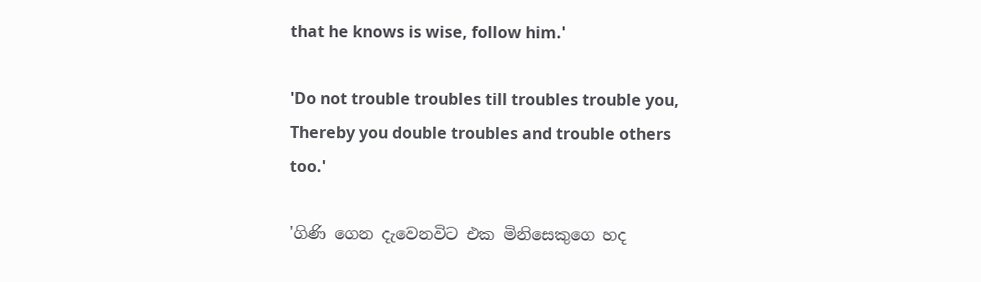that he knows is wise, follow him.'

'Do not trouble troubles till troubles trouble you,
Thereby you double troubles and trouble others too.'

'ගිණි ගෙන දැවෙනවිට එක මිනිසෙකුගෙ හද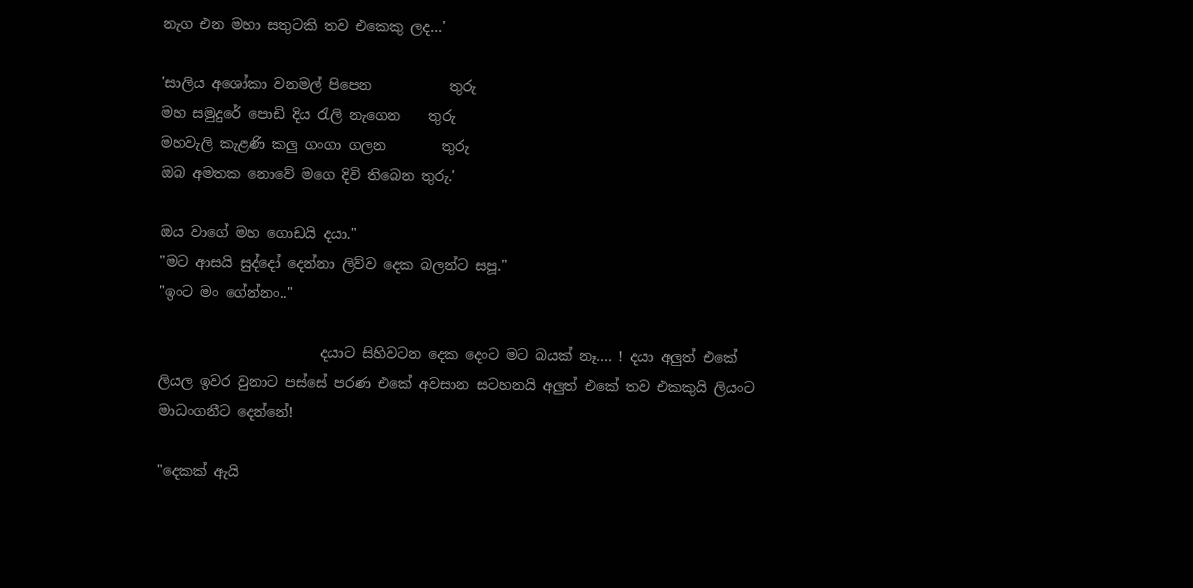නැග එන මහා සතුටකි තව එකෙකු ලද...'

'සාලිය අශෝකා වනමල් පිපෙන           තුරු
මහ සමුදුරේ පොඩි දිය රැලි නැගෙන    තුරු
මහවැලි කැළණි කලු ගංගා ගලන        තුරු
ඔබ අමතක නොවේ මගෙ දිවි තිබෙන තුරු.'

ඔය වාගේ මහ ගොඩයි දයා."
"මට ආසයි සුද්දෝ දෙන්නා ලිව්ව දෙක බලන්ට සපූ."
"ඉංට මං ගේන්නං.."

                       දයාට සිහිවටන දෙක දෙංට මට බයක් නෑ.... ! දයා අලුත් එකේ ලියල ඉවර වුනාට පස්සේ පරණ එකේ අවසාන සටහනයි අලුත් එකේ තව එකකුයි ලියංට මාධංගනීට දෙන්නේ!

"දෙකක් ඇයි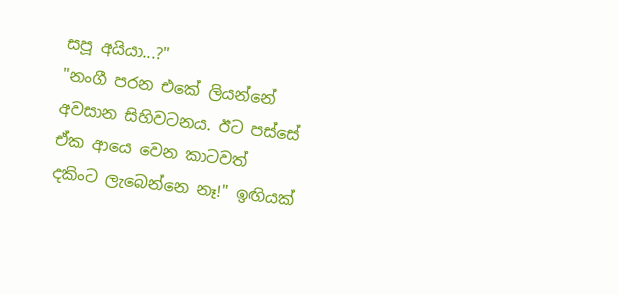සපූ අයියා...?"
"නංගී පරන එකේ ලියන්නේ අවසාන සිහිවටනය. ඊට පස්සේ ඒක ආයෙ වෙන කාටවත් දකිංට ලැබෙන්නෙ නෑ!" ඉඟියක්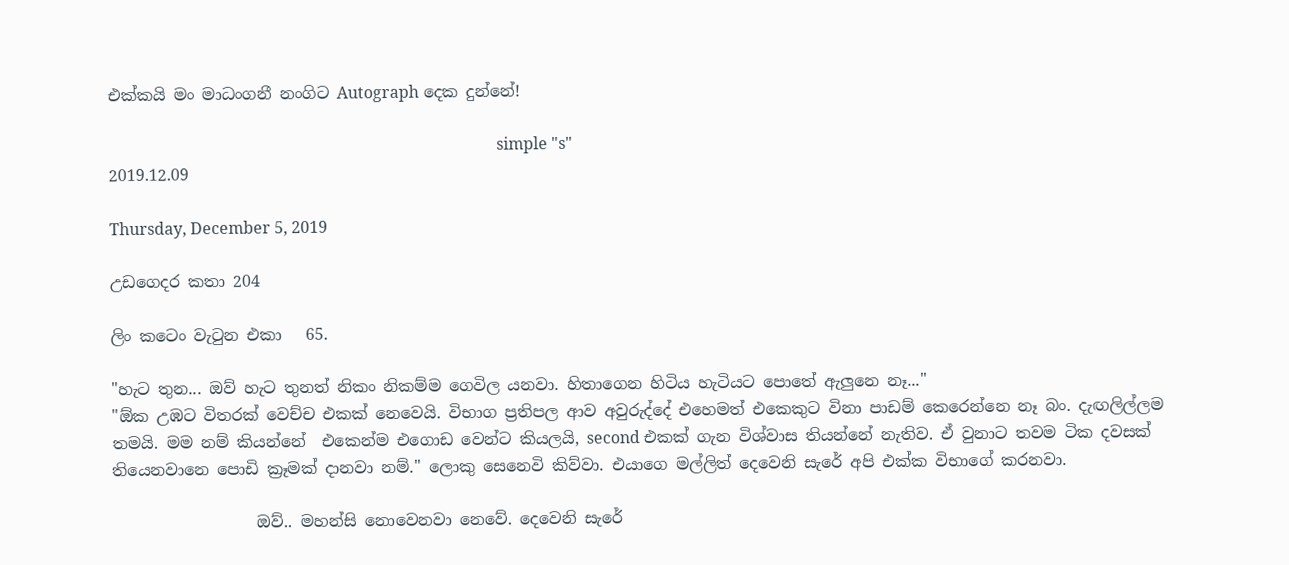එක්කයි මං මාධංගනී නංගිට Autograph දෙක දුන්නේ!

                                                                                                 simple "s"
2019.12.09

Thursday, December 5, 2019

උඩගෙදර කතා 204

ලිං කටෙං වැටුන එකා   65.

"හැට තුන... ඔව් හැට තුනත් නිකං නිකම්ම ගෙවිල යනවා. හිතාගෙන හිටිය හැටියට පොතේ ඇලුනෙ නෑ..."
"ඕක උඹට විතරක් වෙච්ච එකක් නෙවෙයි. විභාග ප්‍රතිපල ආව අවුරුද්දේ එහෙමත් එකෙකුට විනා පාඩම් කෙරෙන්නෙ නෑ බං. දැඟලිල්ලම තමයි. මම නම් කියන්නේ  එකෙන්ම එගොඩ වෙන්ට කියලයි, second එකක් ගැන විශ්වාස තියන්නේ නැතිව. ඒ වුනාට තවම ටික දවසක් තියෙනවානෙ පොඩි ක්‍රෑමක් දානවා නම්." ලොකු සෙනෙවි කිව්වා. එයාගෙ මල්ලිත් දෙවෙනි සැරේ අපි එක්ක විභාගේ කරනවා.

                  ඔව්.. මහන්සි නොවෙනවා නෙවේ. දෙවෙනි සැරේ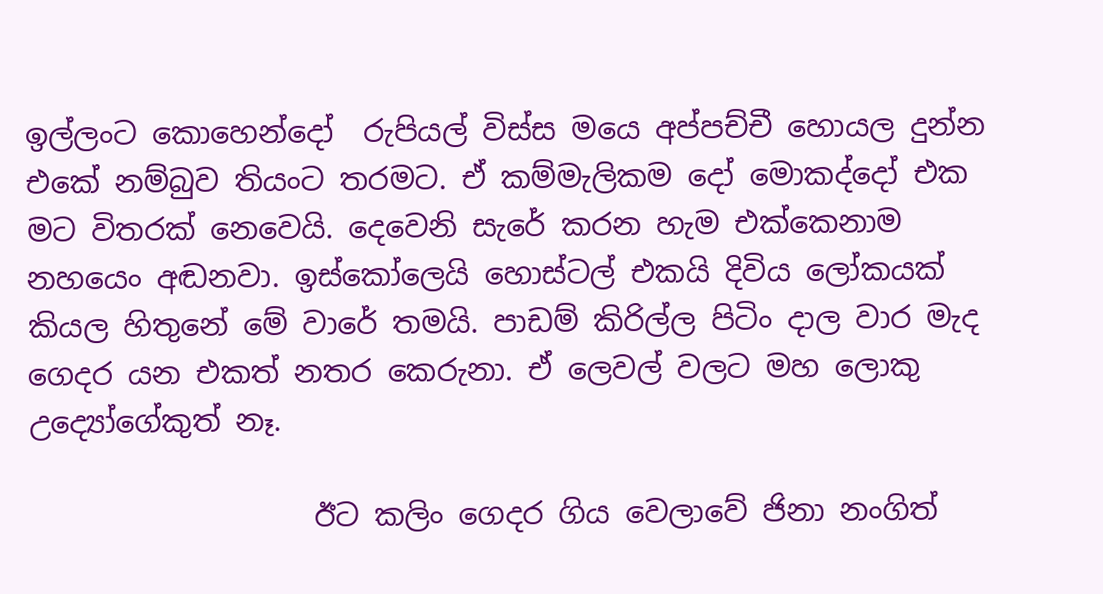ඉල්ලංට කොහෙන්දෝ  රුපියල් විස්ස මයෙ අප්පච්චී හොයල දුන්න එකේ නම්බුව තියංට තරමට. ඒ කම්මැලිකම දෝ මොකද්දෝ එක මට විතරක් නෙවෙයි. දෙවෙනි සැරේ කරන හැම එක්කෙනාම නහයෙං අඬනවා. ඉස්කෝලෙයි හොස්ටල් එකයි දිවිය ලෝකයක් කියල හිතුනේ මේ වාරේ තමයි. පාඩම් කිරිල්ල පිටිං දාල වාර මැද ගෙදර යන එකත් නතර කෙරුනා. ඒ ලෙවල් වලට මහ ලොකු උද්‍යෝගේකුත් නෑ.

                   ඊට කලිං ගෙදර ගිය වෙලාවේ ජිනා නංගිත්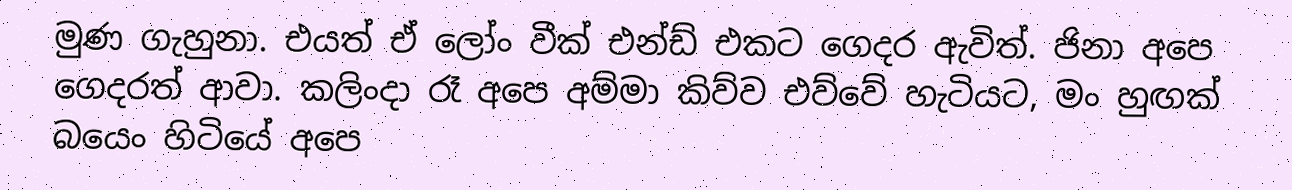මුණ ගැහුනා. එයත් ඒ ලෝං වීක් එන්ඩ් එකට ගෙදර ඇවිත්. ජිනා අපෙ ගෙදරත් ආවා. කලිංදා රෑ අපෙ අම්මා කිව්ව එව්වේ හැටියට, මං හුඟක් බයෙං හිටියේ අපෙ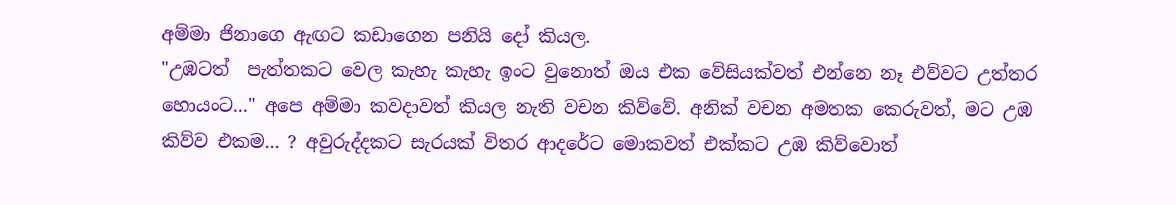අම්මා ජිනාගෙ ඇඟට කඩාගෙන පනියි දෝ කියල.
"උඹටත්  පැත්තකට වෙල කැහැ කැහැ ඉංට වුනොත් ඔය එක වේසියක්වත් එන්නෙ නෑ එව්වට උත්තර හොයංට..." අපෙ අම්මා කවදාවත් කියල නැති වචන කිව්වේ. අනික් වචන අමතක කෙරුවත්, මට උඹ කිව්ව එකම... ? අවුරුද්දකට සැරයක් විතර ආදරේට මොකවත් එක්කට උඹ කිව්වොත්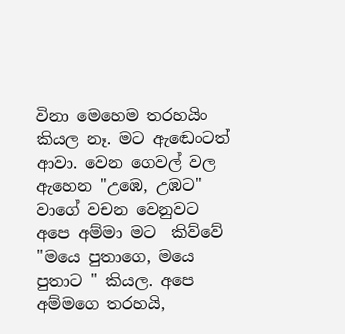විනා මෙහෙම තරහයිං කියල නෑ. මට ඇඬෙංටත් ආවා. වෙන ගෙවල් වල ඇහෙන "උඹෙ, උඹට" වාගේ වචන වෙනුවට අපෙ අම්මා මට  කිව්වේ "මයෙ පුතාගෙ, මයෙ පුතාට " කියල. අපෙ අම්මගෙ තරහයි,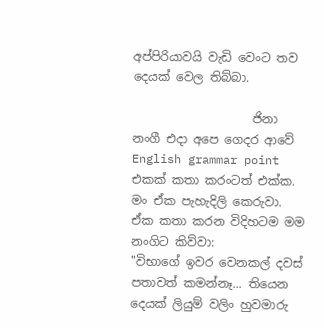අප්පිරියාවයි වැඩි වෙංට තව දෙයක් වෙල තිබ්බා.

                    ජිනා නංගී එදා අපෙ ගෙදර ආවේ English grammar point එකක් කතා කරංටත් එක්ක. මං ඒක පැහැදිලි කෙරුවා. ඒක කතා කරන විදිහටම මම නංගිට කිව්වා:
"විභාගේ ඉවර වෙනකල් දවස් පතාවත් කමන්නෑ... තියෙන දෙයක් ලියුම් වලිං හුවමාරු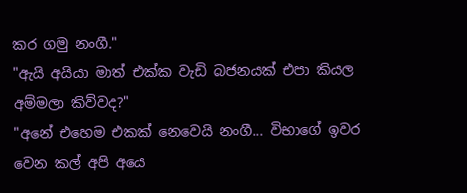කර ගමු නංගී."
"ඇයි අයියා මාත් එක්ක වැඩි බජනයක් එපා කියල අම්මලා කිව්වද?"
"අනේ එහෙම එකක් නෙවෙයි නංගී... විභාගේ ඉවර වෙන කල් අපි අයෙ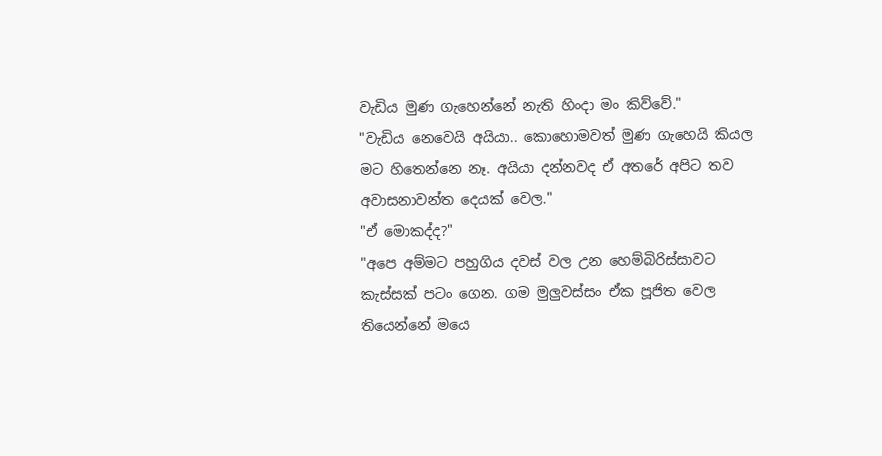වැඩිය මුණ ගැහෙන්නේ නැති හිංදා මං කිව්වේ."
"වැඩිය නෙවෙයි අයියා.. කොහොමවත් මුණ ගැහෙයි කියල මට හිතෙන්නෙ නෑ. අයියා දන්නවද ඒ අතරේ අපිට තව අවාසනාවන්ත දෙයක් වෙල."
"ඒ මොකද්ද?"
"අපෙ අම්මට පහුගිය දවස් වල උන හෙම්බිරිස්සාවට කැස්සක් පටං ගෙන. ගම මුලුවස්සං ඒක පූජිත වෙල තියෙන්නේ මයෙ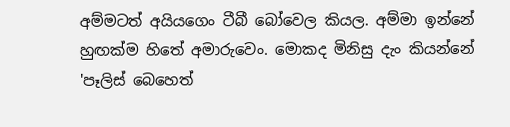අම්මටත් අයියගෙං ටීබී බෝවෙල කියල. අම්මා ඉන්නේ හුඟක්ම හිතේ අමාරුවෙං. මොකද මිනිසු දැං කියන්නේ 'පෑලිස් බෙහෙත්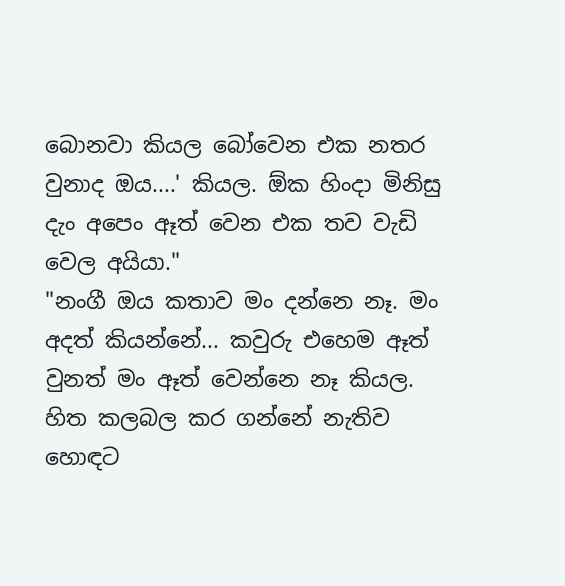බොනවා කියල බෝවෙන එක නතර වුනාද ඔය....' කියල. ඕක හිංදා මිනිසු දැං අපෙං ඈත් වෙන එක තව වැඩි වෙල අයියා."
"නංගී ඔය කතාව මං දන්නෙ නෑ. මං අදත් කියන්නේ... කවුරු එහෙම ඈත් වුනත් මං ඈත් වෙන්නෙ නෑ කියල. හිත කලබල කර ගන්නේ නැතිව හොඳට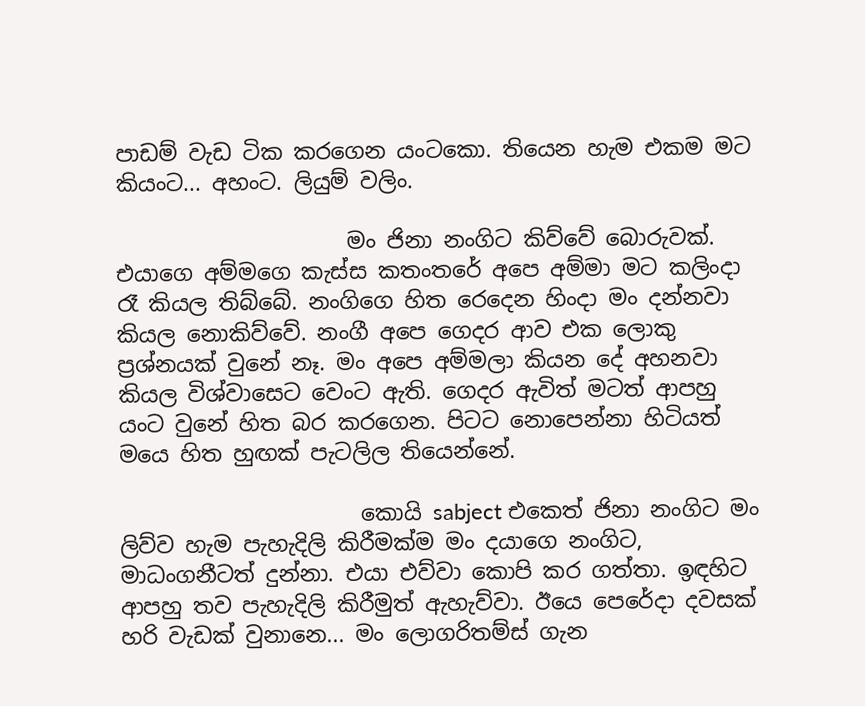පාඩම් වැඩ ටික කරගෙන යංටකො. තියෙන හැම එකම මට කියංට... අහංට. ලියුම් වලිං.

                     මං ජිනා නංගිට කිව්වේ බොරුවක්. එයාගෙ අම්මගෙ කැස්ස කතංතරේ අපෙ අම්මා මට කලිංදා රෑ කියල තිබ්බේ. නංගිගෙ හිත රෙදෙන හිංදා මං දන්නවා කියල නොකිව්වේ. නංගී අපෙ ගෙදර ආව එක ලොකු ප්‍රශ්නයක් වුනේ නෑ. මං අපෙ අම්මලා කියන දේ අහනවා කියල විශ්වාසෙට වෙංට ඇති. ගෙදර ඇවිත් මටත් ආපහු යංට වුනේ හිත බර කරගෙන. පිටට නොපෙන්නා හිටියත් මයෙ හිත හුඟක් පැටලිල තියෙන්නේ.

                      කොයි sabject එකෙත් ජිනා නංගිට මං ලිව්ව හැම පැහැදිලි කිරීමක්ම මං දයාගෙ නංගිට, මාධංගනීටත් දුන්නා. එයා එව්වා කොපි කර ගත්තා. ඉඳහිට ආපහු තව පැහැදිලි කිරීමුත් ඇහැව්වා. ඊයෙ පෙරේදා දවසක් හරි වැඩක් වුනානෙ... මං ලොගරිතම්ස් ගැන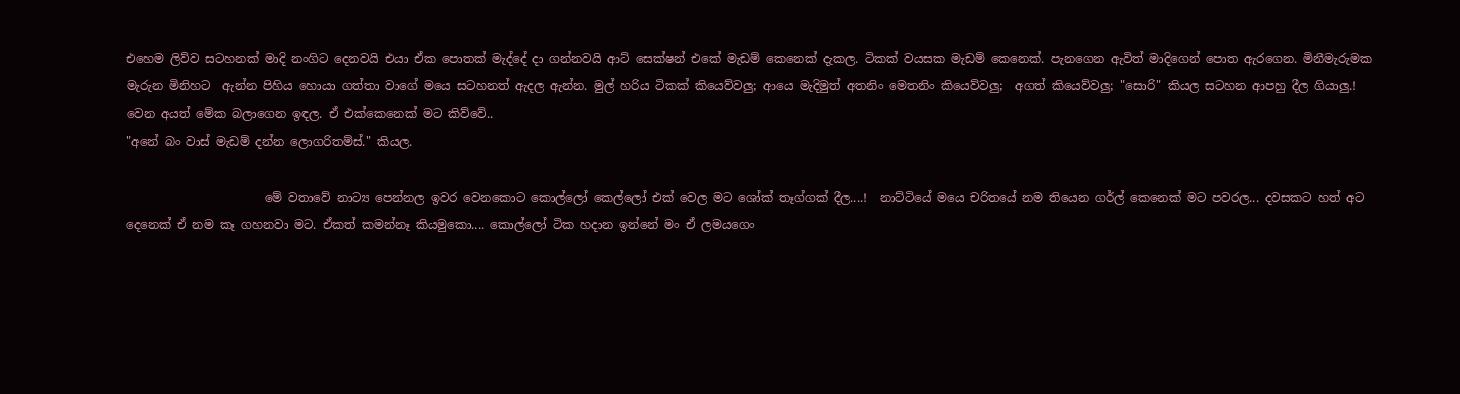එහෙම ලිව්ව සටහනක් මාදි නංගිට දෙනවයි එයා ඒක පොතක් මැද්දේ දා ගන්නවයි ආට් සෙක්ෂන් එකේ මැඩම් කෙනෙක් දැකල. ටිකක් වයසක මැඩම් කෙනෙක්. පැනගෙන ඇවිත් මාදිගෙන් පොත ඇරගෙන. මිනීමැරුමක මැරුන මිනිහට  ඇන්න පිහිය හොයා ගත්තා වාගේ මයෙ සටහනත් ඇදල ඇන්න. මුල් හරිය ටිකක් කියෙව්වලු; ආයෙ මැදිමුත් අතනිං මෙතනිං කියෙව්වලු;  අගත් කියෙව්වලු; "සොරි" කියල සටහන ආපහු දීල ගියාලු.! වෙන අයත් මේක බලාගෙන ඉඳල. ඒ එක්කෙනෙක් මට කිව්වේ..
"අනේ බං වාස් මැඩම් දන්න ලොගරිතම්ස්." කියල.

                       මේ වතාවේ නාට්‍ය පෙන්නල ඉවර වෙනකොට කොල්ලෝ කෙල්ලෝ එක් වෙල මට ශෝක් තෑග්ගක් දීල....!  නාට්ටියේ මයෙ චරිතයේ නම තියෙන ගර්ල් කෙනෙක් මට පවරල... දවසකට හත් අට දෙනෙක් ඒ නම කෑ ගහනවා මට. ඒකත් කමන්නෑ කියමුකො.... කොල්ලෝ ටික හදාන ඉන්නේ මං ඒ ලමයගෙං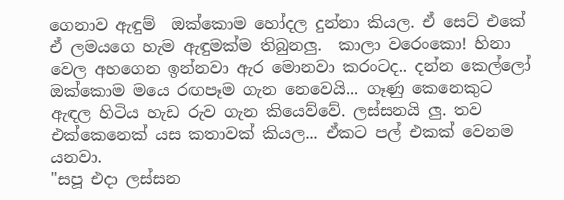ගෙනාව ඇඳුම්  ඔක්කොම හෝදල දුන්නා කියල. ඒ සෙට් එකේ ඒ ලමයගෙ හැම ඇඳුමක්ම තිබුනලු.  කාලා වරෙංකො! හිනා වෙල අහගෙන ඉන්නවා ඇර මොනවා කරංටද.. දන්න කෙල්ලෝ ඔක්කොම මයෙ රඟපෑම ගැන නෙවෙයි... ගෑණු කෙනෙකුට ඇඳල හිටිය හැඩ රුව ගැන කියෙව්වේ. ලස්සනයි ලු. තව එක්කෙනෙක් යස කතාවක් කියල... ඒකට පල් එකක් වෙනම යනවා.
"සපූ එදා ලස්සන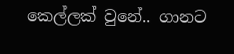කෙල්ලක් වුනේ.. ගානට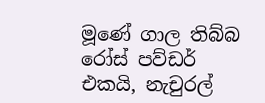මූණේ ගාල තිබ්බ රෝස් පව්ඩර් එකයි, නැචුරල්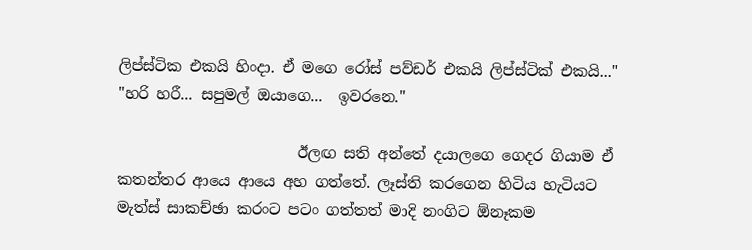ලිප්ස්ටික එකයි හිංදා. ඒ මගෙ රෝස් පව්ඩර් එකයි ලිප්ස්ටික් එකයි..."
"හරි හරී... සපුමල් ඔයාගෙ...  ඉවරනෙ."

                        ඊලඟ සති අන්තේ දයාලගෙ ගෙදර ගියාම ඒ කතන්තර ආයෙ ආයෙ අහ ගත්තේ. ලෑස්ති කරගෙන හිටිය හැටියට මැත්ස් සාකච්ඡා කරංට පටං ගත්තත් මාදි නංගිට ඕනෑකම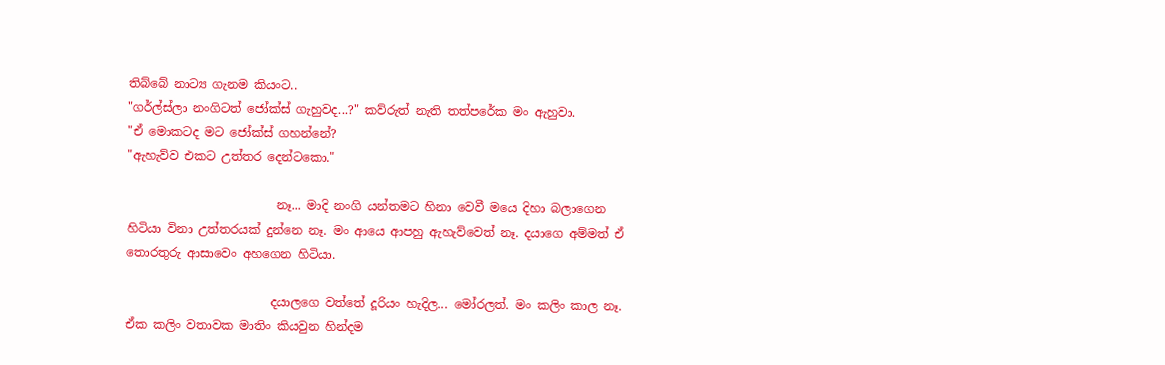තිබ්බේ නාට්‍ය ගැනම කියංට..
"ගර්ල්ස්ලා නංගිටත් ජෝක්ස් ගැහුවද...?" කව්රුත් නැති තත්පරේක මං ඇහුවා.
"ඒ මොකටද මට ජෝක්ස් ගහන්නේ?
"ඇහැව්ව එකට උත්තර දෙන්ටකො."

                         නෑ... මාදි නංගි යන්තමට හිනා වෙවී මයෙ දිහා බලාගෙන හිටියා විනා උත්තරයක් දුන්නෙ නෑ. මං ආයෙ ආපහු ඇහැව්වෙත් නෑ. දයාගෙ අම්මත් ඒ තොරතුරු ආසාවෙං අහගෙන හිටියා.

                        දයාලගෙ වත්තේ දූරියං හැදිල... මෝරලත්. මං කලිං කාල නෑ. ඒක කලිං වතාවක මාතිං කියවුන හින්දම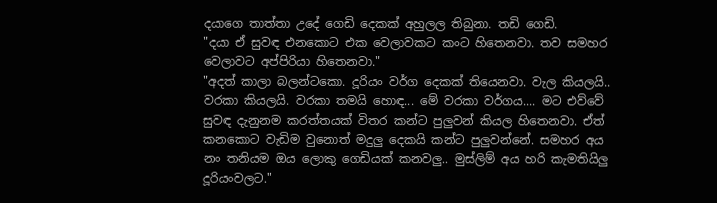දයාගෙ තාත්තා උදේ ගෙඩි දෙකක් අහුලල තිබුනා. තඩි ගෙඩි.
"දයා ඒ සුවඳ එනකොට එක වෙලාවකට කංට හිතෙනවා. තව සමහර වෙලාවට අප්පිරියා හිතෙනවා."
"අදත් කාලා බලන්ටකො. දූරියං වර්ග දෙකක් තියෙනවා. වැල කියලයි.. වරකා කියලයි. වරකා තමයි හොඳ... මේ වරකා වර්ගය.... මට එව්වේ සුවඳ දැනුනම කරත්තයක් විතර කන්ට පුලුවන් කියල හිතෙනවා. ඒත් කනකොට වැඩිම වුනොත් මදුලු දෙකයි කන්ට පුලුවන්නේ. සමහර අය නං තනියම ඔය ලොකු ගෙඩියක් කනවලු.. මුස්ලිම් අය හරි කැමතියිලු දූරියංවලට."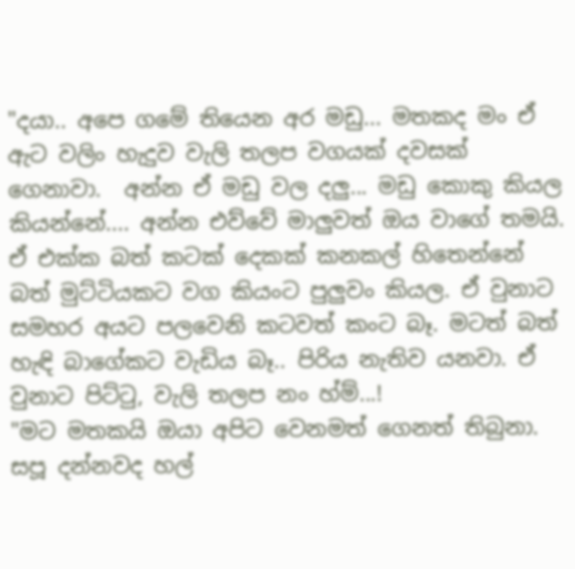"දයා.. අපෙ ගමේ තියෙන අර මඩු... මතකද මං ඒ ඇට වලිං හැදුව වැලි තලප වගයක් දවසක් ගෙනාවා.  අන්න ඒ මඩු වල දලු... මඩු කොකු කියල කියන්නේ.... අන්න එව්වේ මාලුවත් ඔය වාගේ තමයි. ඒ එක්ක බත් කටක් දෙකක් කනකල් හිතෙන්නේ බත් මුට්ටියකට වග කියංට පුලුවං කියල. ඒ වුනාට සමහර අයට පලවෙනි කටවත් කංට බෑ. මටත් බත් හැඳි බාගේකට වැඩිය බෑ.. පිරිය නැතිව යනවා. ඒ වුනාට පිට්ටු, වැලි තලප නං හ්ම්...!
"මට මතකයි ඔයා අපිට වෙනමත් ගෙනත් තිබුනා. සපූ දන්නවද හල්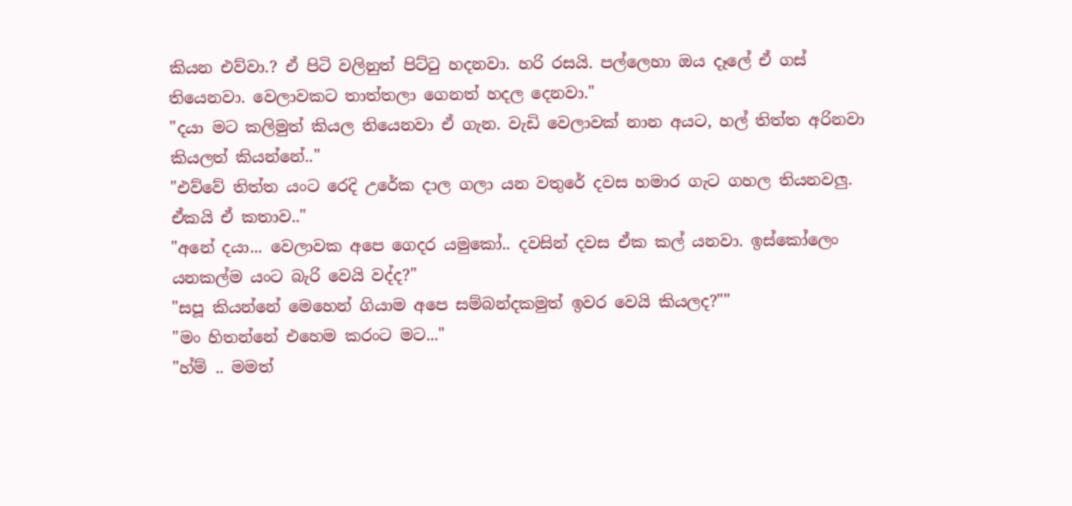කියන එව්වා.? ඒ පිටි වලිනුත් පිට්ටු හදනවා. හරි රසයි. පල්ලෙහා ඔය දෑලේ ඒ ගස් තියෙනවා. වෙලාවකට තාත්තලා ගෙනත් හදල දෙනවා."
"දයා මට කලිමුත් කියල තියෙනවා ඒ ගැන. වැඩි වෙලාවක් නාන අයට, හල් තිත්ත අරිනවා කියලත් කියන්නේ.."
"එව්වේ තිත්ත යංට රෙදි උරේක දාල ගලා යන වතුරේ දවස හමාර ගැට ගහල තියනවලු. ඒකයි ඒ කතාව.."
"අනේ දයා... වෙලාවක අපෙ ගෙදර යමුකෝ.. දවසින් දවස ඒක කල් යනවා. ඉස්කෝලෙං යනකල්ම යංට බැරි වෙයි වද්ද?"
"සපූ කියන්නේ මෙහෙන් ගියාම අපෙ සම්බන්දකමුත් ඉවර වෙයි කියලද?""
"මං හිතන්නේ එහෙම කරංට මට..."
"හ්ම් .. මමත්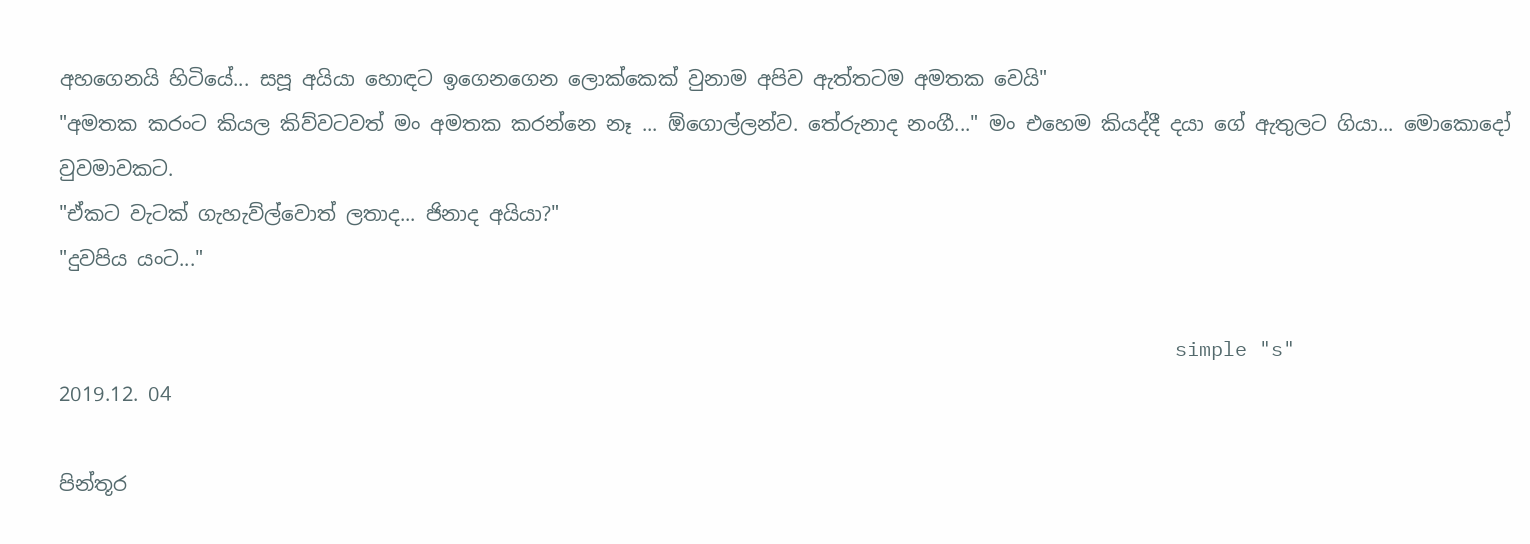අහගෙනයි හිටියේ... සපූ අයියා හොඳට ඉගෙනගෙන ලොක්කෙක් වුනාම අපිව ඇත්තටම අමතක වෙයි"
"අමතක කරංට කියල කිව්වටවත් මං අමතක කරන්නෙ නෑ ... ඕගොල්ලන්ව. තේරුනාද නංගී..." මං එහෙම කියද්දී දයා ගේ ඇතුලට ගියා... මොකොදෝ වුවමාවකට.
"ඒකට වැටක් ගැහැව්ල්වොත් ලතාද... ජිනාද අයියා?"
"දුවපිය යංට..."

                                                                                             simple "s"
2019.12. 04

පින්තූර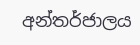අන්තර්ජාලය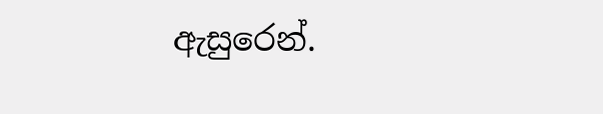ඇසුරෙන්.